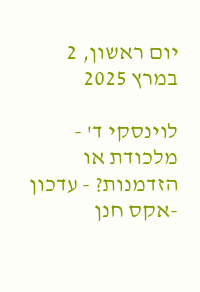יום ראשון, 2 במרץ 2025

לוינסקי ד' - מלכודת או הזדמנות? - עדכון -אקס חנן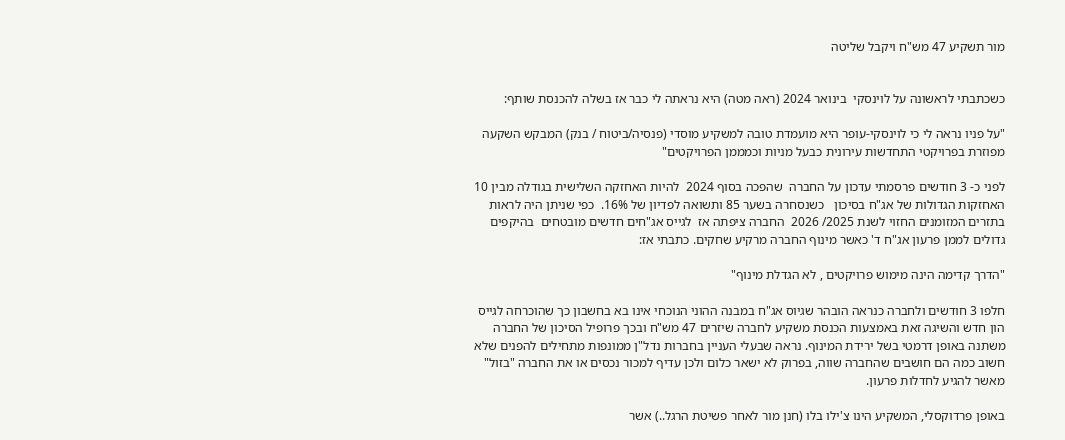מור תשקיע 47 מש"ח ויקבל שליטה


כשכתבתי לראשונה על לוינסקי  בינואר 2024 (ראה מטה) היא נראתה לי כבר אז בשלה להכנסת שותף:

"על פניו נראה לי כי לוינסקי-עופר היא מועמדת טובה למשקיע מוסדי (פנסיה/ביטוח / בנק) המבקש השקעה מפוזרת בפרויקטי התחדשות עירונית כבעל מניות וכמממן הפרויקטים"

לפני כ- 3 חודשים פרסמתי עדכון על החברה  שהפכה בסוף 2024  להיות האחזקה השלישית בגודלה מבין 10 האחזקות הגדולות של אג"ח בסיכון   כשנסחרה בשער 85 ותשואה לפדיון של 16%.  כפי שניתן היה לראות בתזרים המזומנים החזוי לשנת 2025/ 2026  החברה ציפתה אז  לגייס אג"חים חדשים מובטחים  בהיקפים גדולים לממן פרעון אג"ח ד' כאשר מינוף החברה מרקיע שחקים. כתבתי אז:

"הדרך קדימה הינה מימוש פרויקטים , לא הגדלת מינוף"

חלפו 3 חודשים ולחברה כנראה הובהר שגיוס אג"ח במבנה ההוני הנוכחי אינו בא בחשבון כך שהוכרחה לגייס הון חדש והשיגה זאת באמצעות הכנסת משקיע לחברה שיזרים 47 מש"ח ובכך פרופיל הסיכון של החברה משתנה באופן דרמטי בשל ירידת המינוף. נראה שבעלי העניין בחברות נדל"ן ממונפות מתחילים להפנים שלא חשוב כמה הם חושבים שהחברה שווה, בפרוק לא ישאר כלום ולכן עדיף למכור נכסים או את החברה "בזול" מאשר להגיע לחדלות פרעון.

באופן פרדוקסלי, המשקיע הינו צ'ילו בלו (חנן מור לאחר פשיטת הרגל..) אשר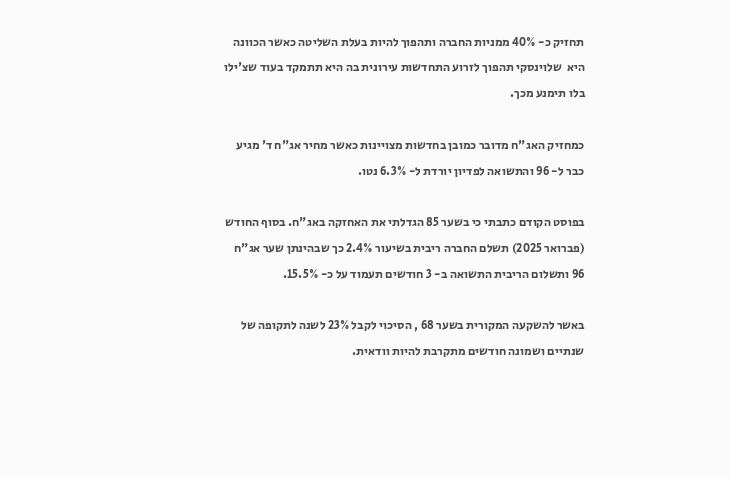תחזיק כ- 40% ממניות החברה ותהפוך להיות בעלת השליטה כאשר הכוונה היא  שלוינסקי תהפוך לזרוע התחדשות עירונית בה היא תתמקד בעוד שצ'ילו בלו תימנע מכך.

כמחזיק האג"ח מדובר כמובן בחדשות מצויינות כאשר מחיר אג"ח ד' מגיע כבר ל- 96 והתשואה לפדיון יורדת ל- 6.3% נטו.

בפוסט הקודם כתבתי כי בשער 85 הגדלתי את האחזקה באג"ח. בסוף החודש (פברואר 2025) תשלם החברה ריבית בשיעור 2.4% כך שבהינתן שער אג"ח 96 ותשלום הריבית התשואה ב- 3 חודשים תעמוד על כ- 15.5%.

באשר להשקעה המקורית בשער 68 , הסיכוי לקבל 23% לשנה לתקופה של שנתיים ושמונה חודשים מתקרבת להיות וודאית.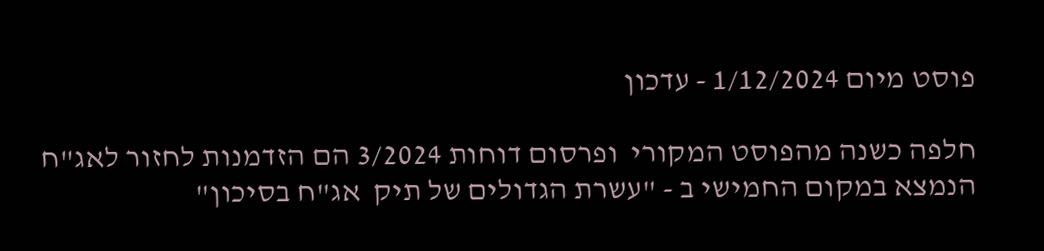פוסט מיום 1/12/2024 - עדכון

חלפה כשנה מהפוסט המקורי  ופרסום דוחות 3/2024 הם הזדמנות לחזור לאג"ח הנמצא במקום החמישי ב - "עשרת הגדולים של תיק  אג"ח בסיכון"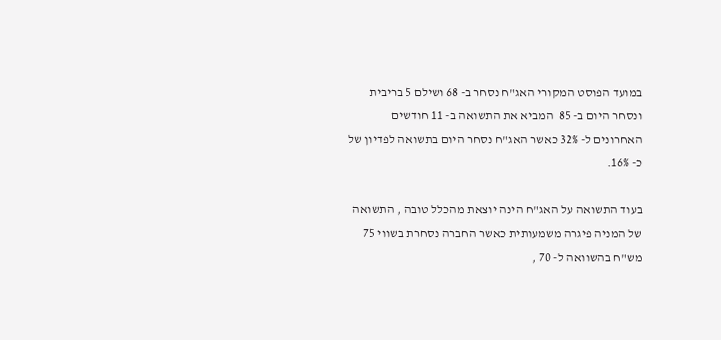במועד הפוסט המקורי האג"ח נסחר ב- 68 ושילם 5 בריבית ונסחר היום ב- 85  המביא את התשואה ב- 11 חודשים האחרונים ל- 32% כאשר האג"ח נסחר היום בתשואה לפדיון של כ- 16%.

בעוד התשואה על האג"ח הינה יוצאת מהכלל טובה , התשואה של המניה פיגרה משמעותית כאשר החברה נסחרת בשווי 75 מש"ח בהשוואה ל- 70 ,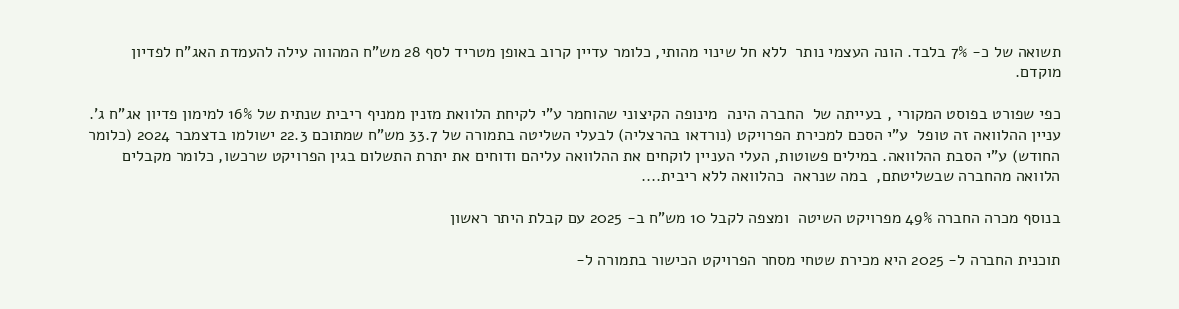תשואה של כ- 7% בלבד. הונה העצמי נותר  ללא חל שינוי מהותי, כלומר עדיין קרוב באופן מטריד לסף 28 מש"ח המהווה עילה להעמדת האג"ח לפדיון מוקדם.

כפי שפורט בפוסט המקורי , בעייתה של  החברה הינה  מינופה הקיצוני שהוחמר ע"י לקיחת הלוואת מזנין ממניף ריבית שנתית של 16% למימון פדיון אג"ח ג'. עניין ההלוואה זה טופל  ע"י הסכם למכירת הפרויקט (נורדאו בהרצליה) לבעלי השליטה בתמורה של 33.7 מש"ח שמתוכם 22.3 ישולמו בדצמבר 2024 (כלומר החודש) ע"י הסבת ההלוואה. במילים פשוטות, העלי העניין לוקחים את ההלוואה עליהם ודוחים את יתרת התשלום בגין הפרויקט שרכשו, כלומר מקבלים הלוואה מהחברה שבשליטתם,  במה שנראה  כהלוואה ללא ריבית....

בנוסף מכרה החברה 49% מפרויקט השיטה  ומצפה לקבל 10 מש"ח ב- 2025 עם קבלת היתר ראשון

תוכנית החברה ל- 2025 היא מכירת שטחי מסחר הפרויקט הכישור בתמורה ל-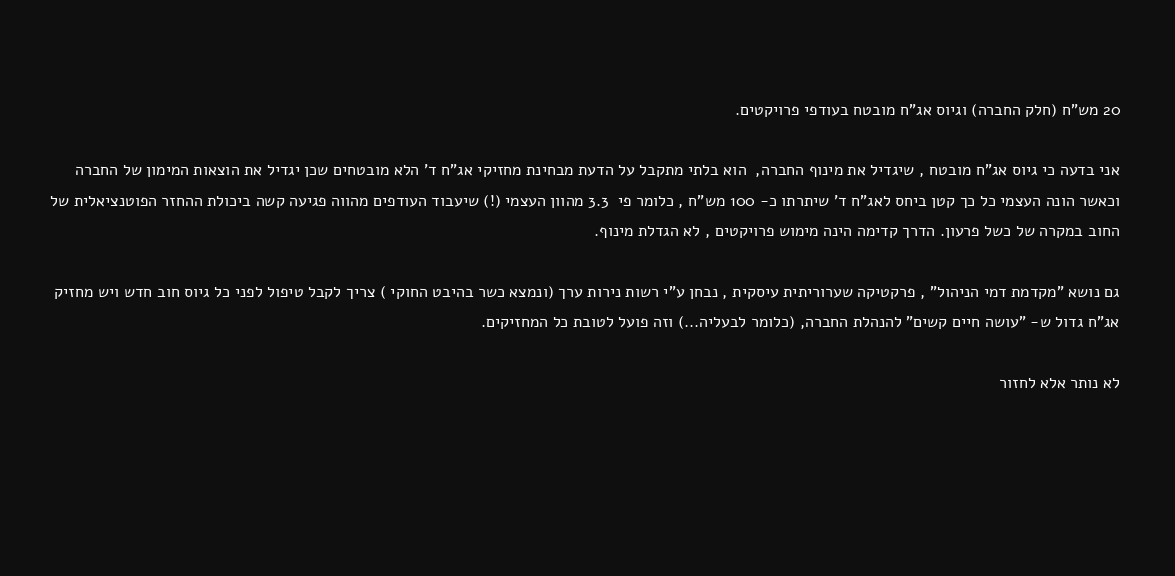20 מש"ח (חלק החברה) וגיוס אג"ח מובטח בעודפי פרויקטים.

אני בדעה כי גיוס אג"ח מובטח , שיגדיל את מינוף החברה,  הוא בלתי מתקבל על הדעת מבחינת מחזיקי אג"ח ד' הלא מובטחים שכן יגדיל את הוצאות המימון של החברה וכאשר הונה העצמי כל כך קטן ביחס לאג"ח ד' שיתרתו כ- 100 מש"ח , כלומר פי  3.3 מהוון העצמי (!) שיעבוד העודפים מהווה פגיעה קשה ביכולת ההחזר הפוטנציאלית של החוב במקרה של כשל פרעון. הדרך קדימה הינה מימוש פרויקטים , לא הגדלת מינוף.

גם נושא "מקדמת דמי הניהול" , פרקטיקה שערוריתית עיסקית , נבחן ע"י רשות נירות ערך (ונמצא כשר בהיבט החוקי ) צריך לקבל טיפול לפני כל גיוס חוב חדש ויש מחזיק אג"ח גדול ש- "עושה חיים קשים" להנהלת החברה, (כלומר לבעליה...) וזה פועל לטובת כל המחזיקים.

לא נותר אלא לחזור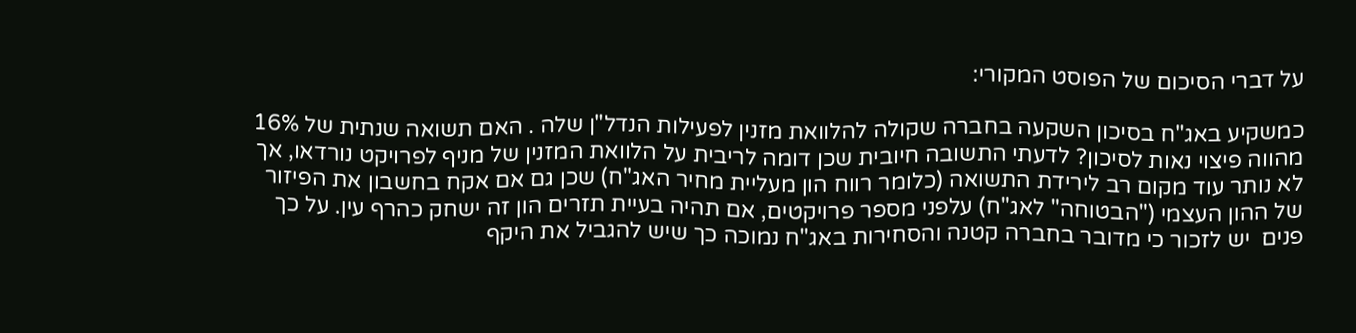על דברי הסיכום של הפוסט המקורי:

כמשקיע באג"ח בסיכון השקעה בחברה שקולה להלוואת מזנין לפעילות הנדל"ן שלה . האם תשואה שנתית של 16% מהווה פיצוי נאות לסיכון? לדעתי התשובה חיובית שכן דומה לריבית על הלוואת המזנין של מניף לפרויקט נורדאו, אך לא נותר עוד מקום רב לירידת התשואה (כלומר רווח הון מעליית מחיר האג"ח) שכן גם אם אקח בחשבון את הפיזור של ההון העצמי ("הבטוחה" לאג"ח) עלפני מספר פרויקטים, אם תהיה בעיית תזרים הון זה ישחק כהרף עין. על כך פנים  יש לזכור כי מדובר בחברה קטנה והסחירות באג"ח נמוכה כך שיש להגביל את היקף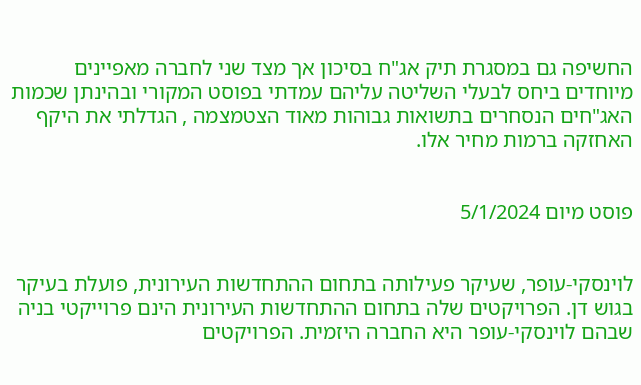החשיפה גם במסגרת תיק אג"ח בסיכון אך מצד שני לחברה מאפיינים מיוחדים ביחס לבעלי השליטה עליהם עמדתי בפוסט המקורי ובהינתן שכמות האג"חים הנסחרים בתשואות גבוהות מאוד הצטמצמה , הגדלתי את היקף האחזקה ברמות מחיר אלו.


פוסט מיום 5/1/2024


לוינסקי-עופר, שעיקר פעילותה בתחום ההתחדשות העירונית, פועלת בעיקר בגוש דן. הפרויקטים שלה בתחום ההתחדשות העירונית הינם פרוייקטי בניה שבהם לוינסקי-עופר היא החברה היזמית. הפרויקטים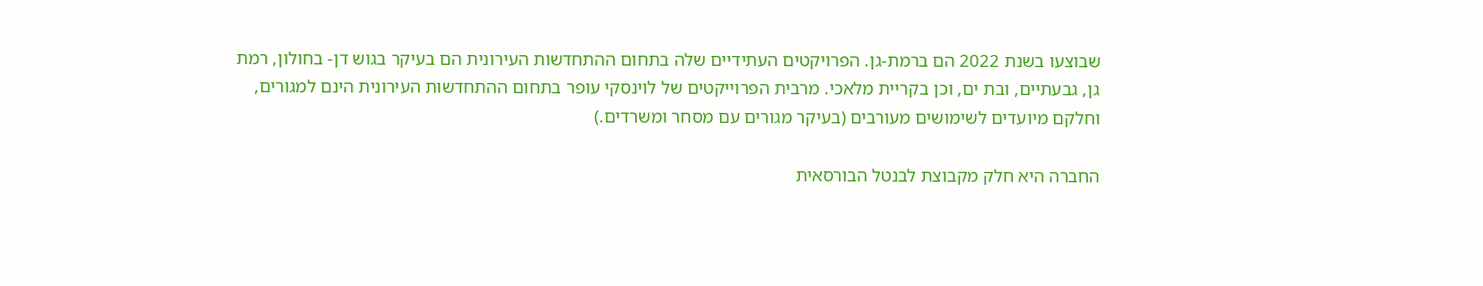שבוצעו בשנת 2022 הם ברמת-גן. הפרויקטים העתידיים שלה בתחום ההתחדשות העירונית הם בעיקר בגוש דן- בחולון, רמת גן, גבעתיים, ובת ים, וכן בקריית מלאכי. מרבית הפרוייקטים של לוינסקי עופר בתחום ההתחדשות העירונית הינם למגורים, וחלקם מיועדים לשימושים מעורבים (בעיקר מגורים עם מסחר ומשרדים.)

החברה היא חלק מקבוצת לבנטל הבורסאית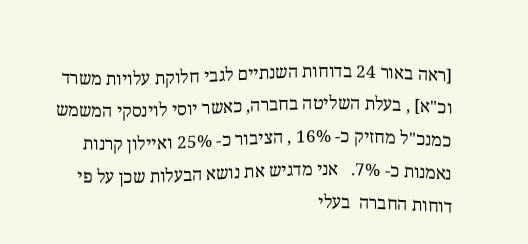[ראה באור 24 בדוחות השנתיים לגבי חלוקת עלויות משרד וכ"א] , בעלת השליטה בחברה, כאשר יוסי לוינסקי המשמש כמנכ"ל מחזיק כ- 16% , הציבור כ- 25% ואיילון קרנות נאמנות כ- 7%.   אני מדגיש את נושא הבעלות שכן על פי דוחות החברה  בעלי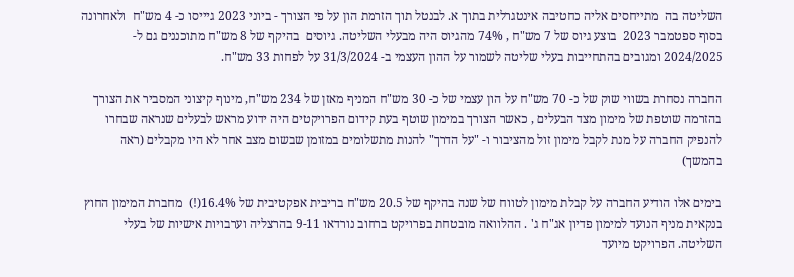השליטה בה  מתייחסים אליה כחטיבה אינטגרלית בתוך א. לבנטל תוך הזרמת הון על פי הצורך - ביוני 2023 גיייסו כ- 4 מש"ח  ולאחרונה בסוף ספטמבר 2023  בוצע גיוס של 7 מש"ח , 74% מהגיוס היה מבעלי השליטה. גיוסים  בהיקף של 8 מש"ח מתוכננים גם ל- 2024/2025 ומגובים בהתחייבות בעלי שליטה לשמור על ההון העצמי ב- 31/3/2024 על לפחות 33 מש"ח.

החברה נסחרת בשווי שוק של כ- 70 מש"ח על הון עצמי של כ- 30 מש"ח המניף מאזן של 234 מש"ח, מינוף קיצוני המסביר את הצורך בהזרמה שוטפת של מימון מצד הבעלים , כאשר הצורך במימון שוטף בעת קידום הפרויקטים היה ידוע מראש לבעלים שנראה שבחרו להנפיק החברה על מנת לקבל מימון זול מהציבור ו- "על הדרך" להנות מתשלומים במזומן שבשום מצב אחר לא היו מקבלים (ראה בהמשך)

בימים אלו הודיע החברה על קבלת מימון לטווח של שנה בהיקף של 20.5 מש"ח בריבית אפקטיבית של 16.4%(!)  מחברת המימון החוץ בנקאית מניף הנועד למימון פדיון אג"ח ג' . ההלוואה מובטחת בפרויקט ברחוב נורדאו 9-11 בהרצליה וערבויות אישיות של בעלי השליטה. הפרויקט מיועד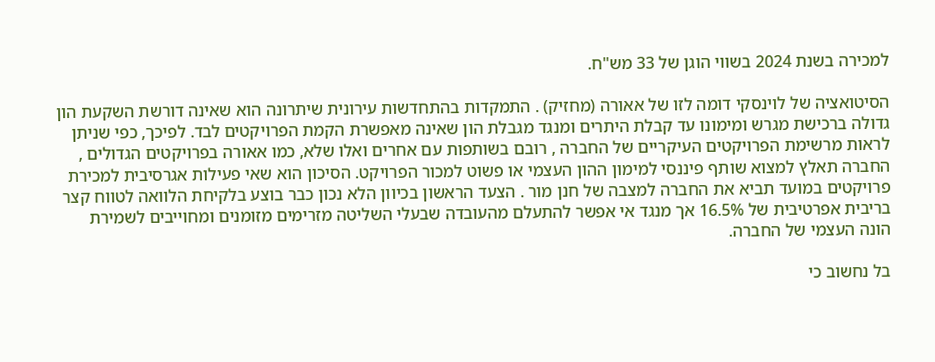למכירה בשנת 2024 בשווי הוגן של 33 מש"ח.

הסיטואציה של לוינסקי דומה לזו של אאורה (מחזיק) . התמקדות בהתחדשות עירונית שיתרונה הוא שאינה דורשת השקעת הון גדולה ברכישת מגרש ומימונו עד קבלת היתרים ומנגד מגבלת הון שאינה מאפשרת הקמת הפרויקטים לבד. לפיכך, כפי שניתן לראות מרשימת הפרויקטים העיקריים של החברה , רובם בשותפות עם אחרים ואלו שלא, כמו אאורה בפרויקטים הגדולים , החברה תאלץ למצוא שותף פיננסי למימון ההון העצמי או פשוט למכור הפרויקט. הסיכון הוא שאי פעילות אגרסיבית למכירת פרויקטים במועד תביא את החברה למצבה של חנן מור . הצעד הראשון בכיוון הלא נכון כבר בוצע בלקיחת הלוואה לטווח קצר בריבית אפרטיבית של 16.5% אך מנגד אי אפשר להתעלם מהעובדה שבעלי השליטה מזרימים מזומנים ומחוייבים לשמירת הונה העצמי של החברה.

בל נחשוב כי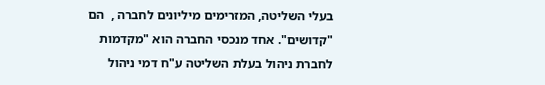בעלי השליטה, המזרימים מיליונים לחברה ,  הם "קדושים". אחד מנכסי החברה הוא "מקדמות לחברת ניהול בעלת השליטה ע"ח דמי ניהול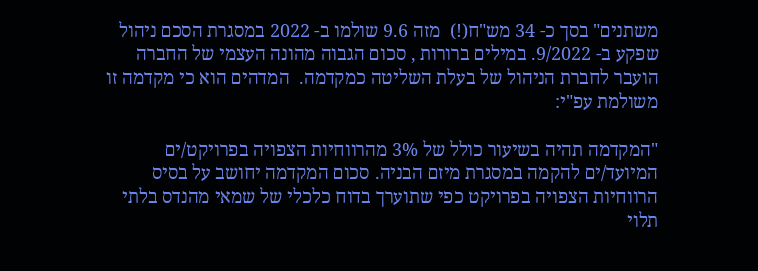משתנים" בסך כ- 34 מש"ח(!)  מזה 9.6 שולמו ב- 2022 במסגרת הסכם ניהול שפקע ב- 9/2022. במילים ברורות , סכום הגבוה מהונה העצמי של החברה הועבר לחברת הניהול של בעלת השליטה כמקדמה.  המדהים הוא כי מקדמה זו משולמת עפ"י:

"המקדמה תהיה בשיעור כולל של 3% מהרווחיות הצפויה בפרויקט/ים המיועד/ים להקמה במסגרת מיזם הבניה. סכום המקדמה יחושב על בסיס הרווחיות הצפויה בפרויקט כפי שתוערך בדוח כלכלי של שמאי מהנדס בלתי תלוי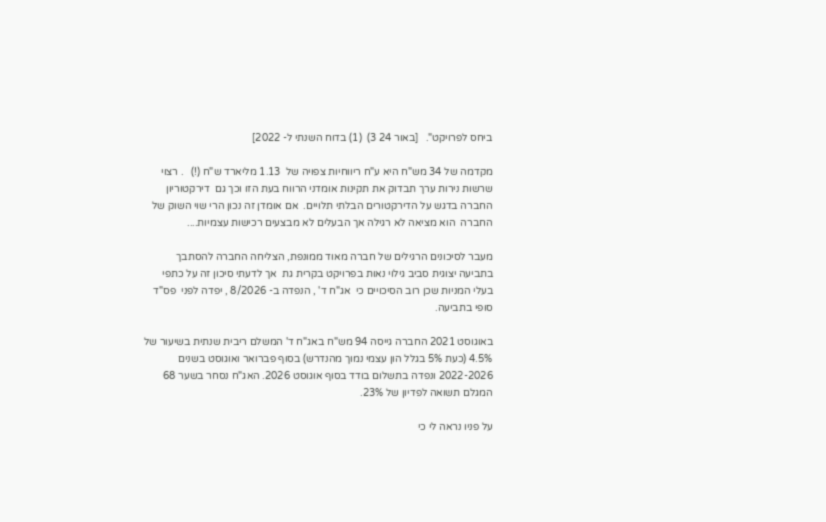ביחס לפרויקט".   [באור 24 3)  (1) בדוח השנתי ל- 2022]

מקדמה של 34 מש"ח היא ע"ח ריווחיות צפויה של  1.13 מליארד ש"ח (!)   . רצוי שרשות נירות ערך תבדוק את תקינות אומדני הרווח בעת הזו וכך גם  דירקטוריון החברה בדגש על הדירקטורים הבלתי תלויים.  אם אומדן זה נכון הרי שוי השוק של החברה  הוא מציאה לא רגילה אך הבעלים לא מבצעים רכישות עצמיות....

מעבר לסיכונים הרגילים של חברה מאוד ממונפת, הצליחה החברה להסתבך בתביעה יצוגית סביב גילוי נאות בפרויקט בקרית גת  אך לדעתי סיכון זה על כתפי בעלי המניות שכן רוב הסיכויים כי  אג"ח ד' , הנפדה ב- 8/2026 , יפדה לפני  פס"ד סופי בתביעה.

באוגוסט 2021 החברה גייסה 94 מש"ח באג"ח ד' המשלם ריבית שנתית בשיעור של  4.5% (כעת 5% בגלל הון עצמי נמוך מהנדרש) בסוף פברואר ואוגוסט בשנים 2022-2026 ונפדה בתשלום בודד בסוף אוגוסט 2026. האג"ח נסחר בשער 68 המגלם תשואה לפדיון של 23%.

על פניו נראה לי כי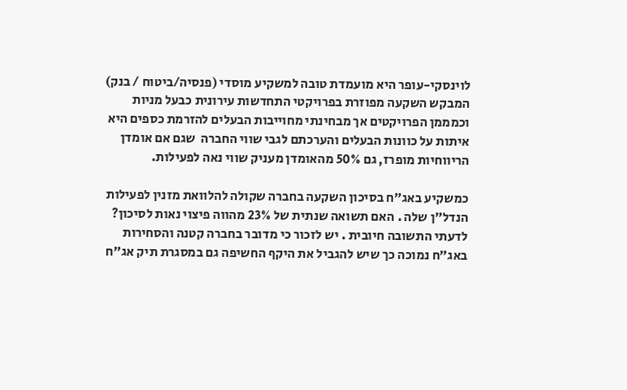לוינסקי-עופר היא מועמדת טובה למשקיע מוסדי (פנסיה/ביטוח / בנק) המבקש השקעה מפוזרת בפרויקטי התחדשות עירונית כבעל מניות וכמממן הפרויקטים אך מבחינתי מחוייבות הבעלים להזרמת כספים היא איתות על כוונות הבעלים והערכתם לגבי שווי החברה  שגם אם אומדן הריווחיות מופרז, גם 50% מהאומדן מעניק שווי נאה לפעילות.

כמשקיע באג"ח בסיכון השקעה בחברה שקולה להלוואת מזנין לפעילות הנדל"ן שלה . האם תשואה שנתית של 23% מהווה פיצוי נאות לסיכון? לדעתי התשובה חיובית . יש לזכור כי מדובר בחברה קטנה והסחירות באג"ח נמוכה כך שיש להגביל את היקף החשיפה גם במסגרת תיק אג"ח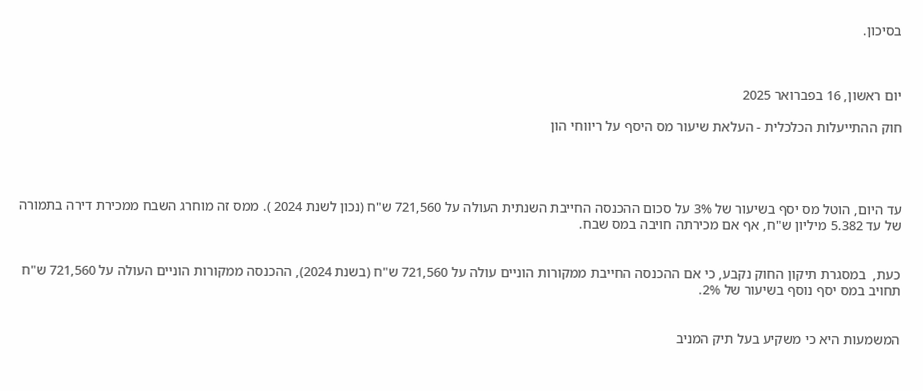בסיכון.



יום ראשון, 16 בפברואר 2025

חוק ההתייעלות הכלכלית - העלאת שיעור מס היסף על ריווחי הון




עד היום, הוטל מס יסף בשיעור של 3% על סכום ההכנסה החייבת השנתית העולה על 721,560 ש"ח (נכון לשנת 2024 ). ממס זה מוחרג השבח ממכירת דירה בתמורה של עד 5.382 מיליון ש"ח, אף אם מכירתה חויבה במס שבח.


כעת,  במסגרת תיקון החוק נקבע, כי אם ההכנסה החייבת ממקורות הוניים עולה על 721,560 ש"ח (בשנת 2024), ההכנסה ממקורות הוניים העולה על 721,560 ש"ח תחויב במס יסף נוסף בשיעור של 2%.


המשמעות היא כי משקיע בעל תיק המניב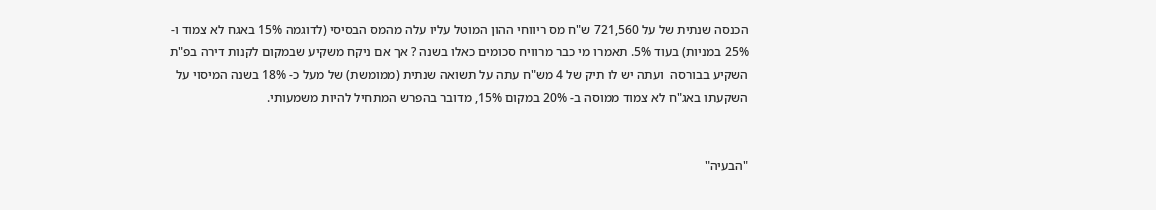הכנסה שנתית של על 721,560 ש"ח מס ריווחי ההון המוטל עליו עלה מהמס הבסיסי (לדוגמה 15% באגח לא צמוד ו- 25% במניות) בעוד 5%. תאמרו מי כבר מרוויח סכומים כאלו בשנה ? אך אם ניקח משקיע שבמקום לקנות דירה בפ"ת השקיע בבורסה  ועתה יש לו תיק של 4 מש"ח עתה על תשואה שנתית (ממומשת) של מעל כ- 18% בשנה המיסוי על השקעתו באג"ח לא צמוד ממוסה ב- 20% במקום 15%, מדובר בהפרש המתחיל להיות משמעותי.


"הבעיה"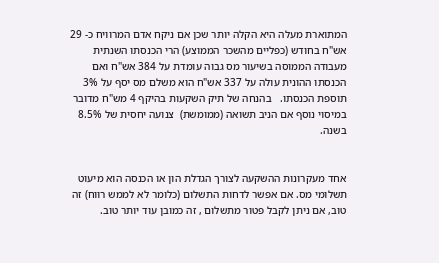המתוארת מעלה היא הקלה יותר שכן אם ניקח אדם המרוויח כ- 29 אש"ח בחודש (כפליים מהשכר הממוצע) הרי הכנסתו השנתית מעבודה הממוסה בשיעור מס גבוה עומדת על 384 אש"ח ואם הכנסתו ההונית עולה על 337 אש"ח הוא משלם מס יסף על 3% תוספת הכנסתו.   בהנחה של תיק השקעות בהיקף 4 מש"ח מדובר במיסוי נוסף אם הניב תשואה (ממומשת)  צנועה יחסית של 8.5% בשנה.


אחד מעקרונות ההשקעה לצורך הגדלת הון או הכנסה הוא מיעוט תשלומי מס. אם אפשר לדחות התשלום (כלומר לא לממש רווח) זה טוב, אם ניתן לקבל פטור מתשלום , זה כמובן עוד יותר טוב.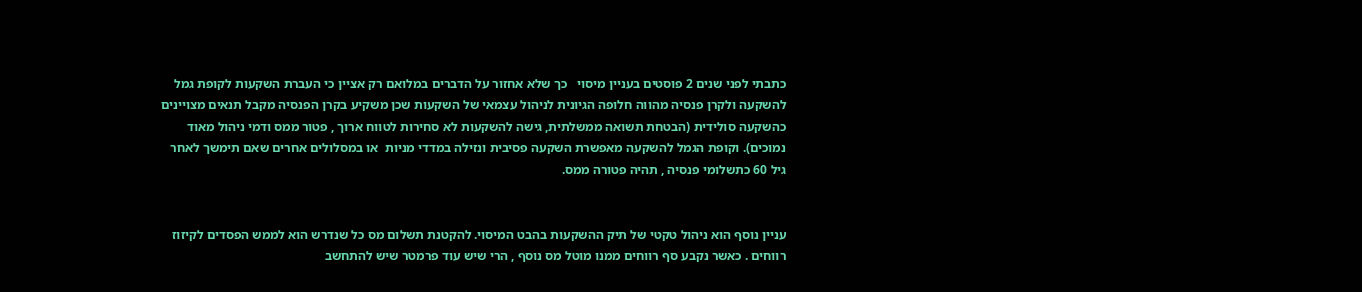כתבתי לפני שנים 2 פוסטים בעניין מיסוי   כך שלא אחזור על הדברים במלואם רק אציין כי העברת השקעות לקופת גמל להשקעה ולקרן פנסיה מהווה חלופה הגיונית לניהול עצמאי של השקעות שכן משקיע בקרן הפנסיה מקבל תנאים מצויינים כהשקעה סולידית (הבטחת תשואה ממשלתית, גישה להשקעות לא סחירות לטווח ארוך , פטור ממס ודמי ניהול מאוד נמוכים). וקופת הגמל להשקעה מאפשרת השקעה פסיבית ונזילה במדדי מניות  או במסלולים אחרים שאם תימשך לאחר גיל 60 כתשלומי פנסיה , תהיה פטורה ממס.


עניין נוסף הוא ניהול טקטי של תיק ההשקעות בהבט המיסוי. להקטנת תשלום מס כל שנדרש הוא לממש הפסדים לקיזוז רווחים . כאשר נקבע סף רווחים ממנו מוטל מס נוסף , הרי שיש עוד פרמטר שיש להתחשב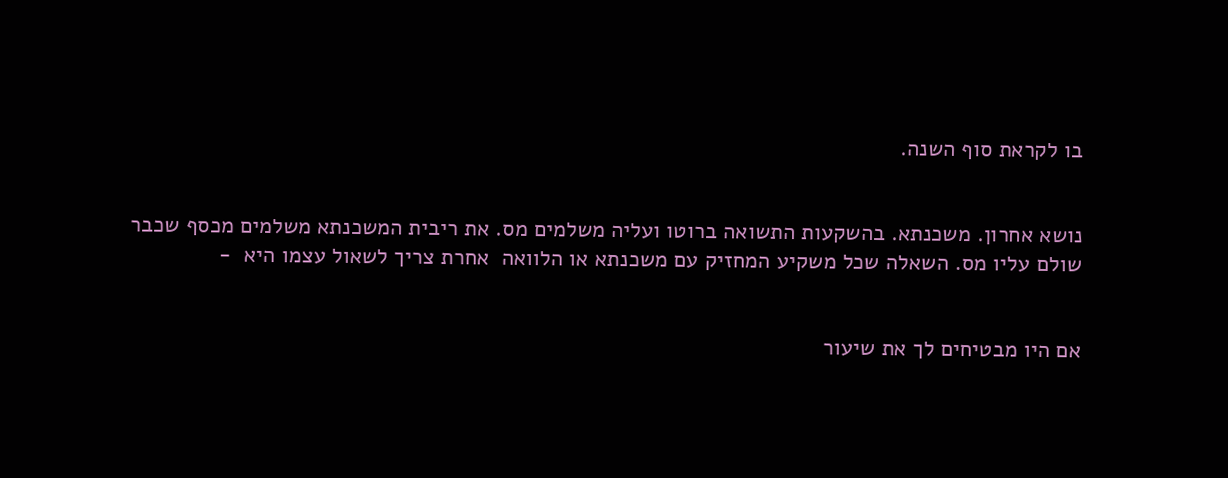בו לקראת סוף השנה.


נושא אחרון. משכנתא. בהשקעות התשואה ברוטו ועליה משלמים מס. את ריבית המשכנתא משלמים מכסף שכבר שולם עליו מס. השאלה שכל משקיע המחזיק עם משכנתא או הלוואה  אחרת צריך לשאול עצמו היא  -


אם היו מבטיחים לך את שיעור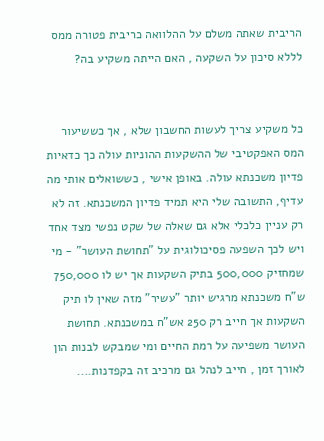הריבית שאתה משלם על ההלוואה כריבית פטורה ממס לללא סיכון על השקעה , האם הייתה משקיע בה?


כל משקיע צריך לעשות החשבון שלא , אך כששיעור המס האפקטיבי של ההשקעות ההוניות עולה כך כדאיות פדיון משכנתא עולה. באופן אישי , כששואלים אותי מה עדיף, התשובה שלי היא תמיד פדיון המשכנתא. זה לא רק עניין כלכלי אלא גם שאלה של שקט נפשי מצד אחד ויש לכך השפעה פסיכולוגית על "תחושת העושר" - מי שמחזיק 500,000 בתיק השקעות אך יש לו 750,000 ש"ח משכנתא מרגיש יותר "עשיר" מזה שאין לו תיק השקעות אך חייב רק 250 אש"ח במשכנתא. תחושת העושר משפיעה על רמת החיים ומי שמבקש לבנות הון לאורך זמן , חייב לנהל גם מרכיב זה בקפדנות....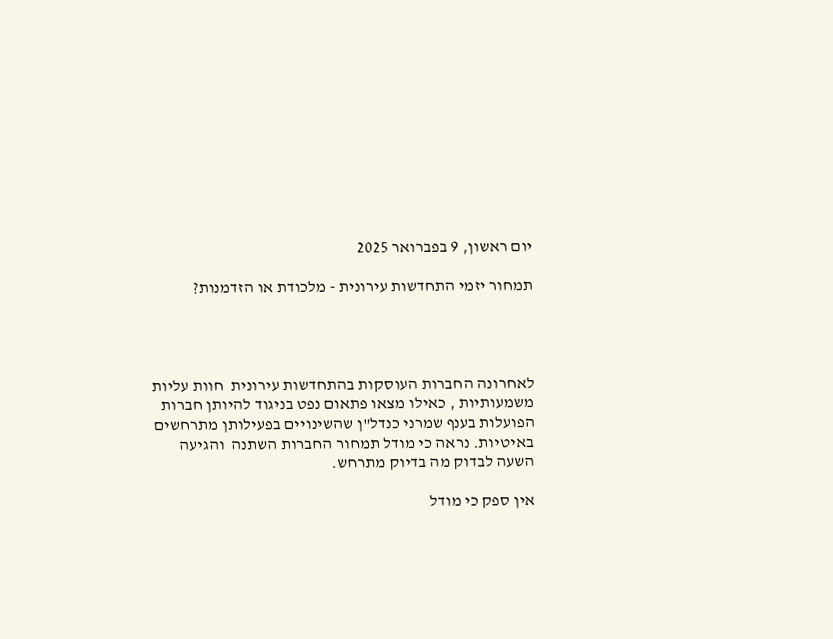יום ראשון, 9 בפברואר 2025

תמחור יזמי התחדשות עירונית - מלכודת או הזדמנות?




לאחרונה החברות העוסקות בהתחדשות עירונית  חוות עליות משמעותיות , כאילו מצאו פתאום נפט בניגוד להיותן חברות הפועלות בענף שמרני כנדל"ן שהשינויים בפעילותן מתרחשים באיטיות. נראה כי מודל תמחור החברות השתנה  והגיעה השעה לבדוק מה בדיוק מתרחש.

אין ספק כי מודל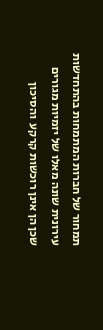תמחור של חברות המתמחות בהתחדשות עירונית שונה מאלו של יזמיות מגורים שכן הן אינן רוכשות קרקע  והסיכון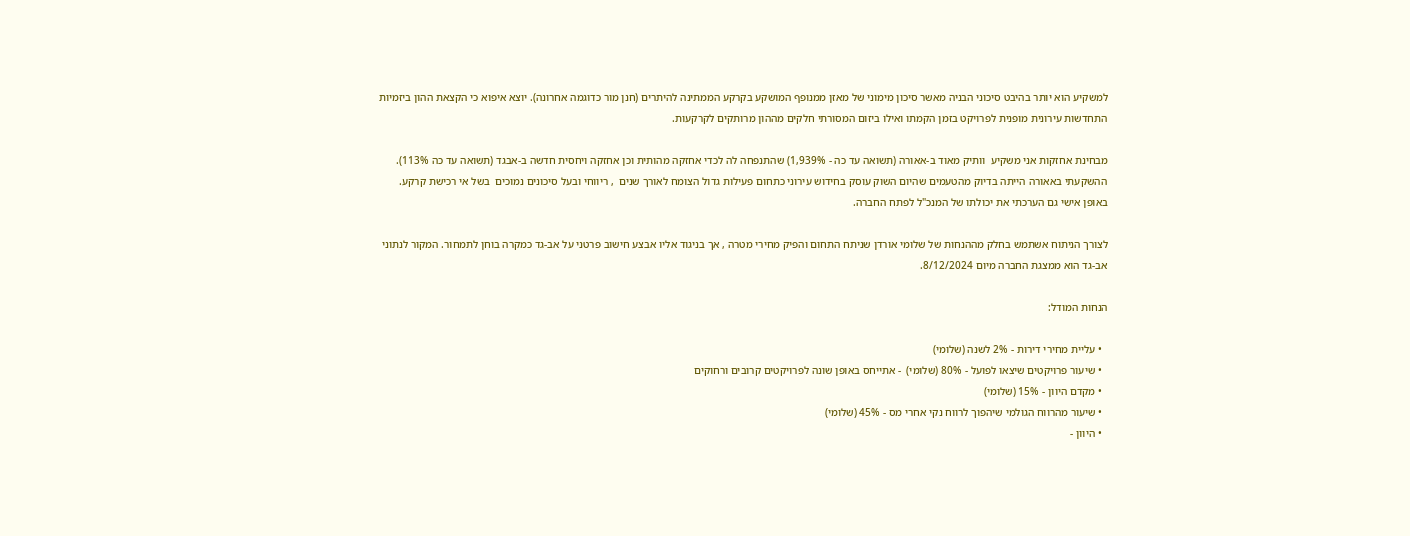למשקיע הוא יותר בהיבט סיכוני הבניה מאשר סיכון מימוני של מאזן ממנופף המושקע בקרקע הממתינה להיתרים (חנן מור כדוגמה אחרונה). יוצא איפוא כי הקצאת ההון ביזמיות התחדשות עירונית מופנית לפרויקט בזמן הקמתו ואילו ביזום המסורתי חלקים מההון מרותקים לקרקעות.

מבחינת אחזקות אני משקיע  וותיק מאוד ב-אאורה (תשואה עד כה - 1,939%) שהתנפחה לה לכדי אחזקה מהותית וכן אחזקה ויחסית חדשה ב-אבגד (תשואה עד כה 113%). ההשקעתי באאורה הייתה בדיוק מהטעמים שהיום השוק עוסק בחידוש עירוני כתחום פעילות גדול הצומח לאורך שנים  , ריווחי ובעל סיכונים נמוכים  בשל אי רכישת קרקע. באופן אישי גם הערכתי את יכולתו של המנכ"ל לפתח החברה.

לצורך הניתוח אשתמש בחלק מההנחות של שלומי אורדן שניתח התחום והפיק מחירי מטרה , אך בניגוד אליו אבצע חישוב פרטני על אב-גד כמקרה בוחן לתמחור. המקור לנתוני אב-גד הוא ממצגת החברה מיום 8/12/2024.

הנחות המודל:

  • עליית מחירי דירות - 2% לשנה (שלומי)
  • שיעור פרויקטים שיצאו לפועל - 80% (שלומי)  - אתייחס באופן שונה לפרויקטים קרובים ורחוקים
  • מקדם היוון - 15% (שלומי)
  • שיעור מהרווח הגולמי שיהפוך לרווח נקי אחרי מס - 45% (שלומי)
  • היוון -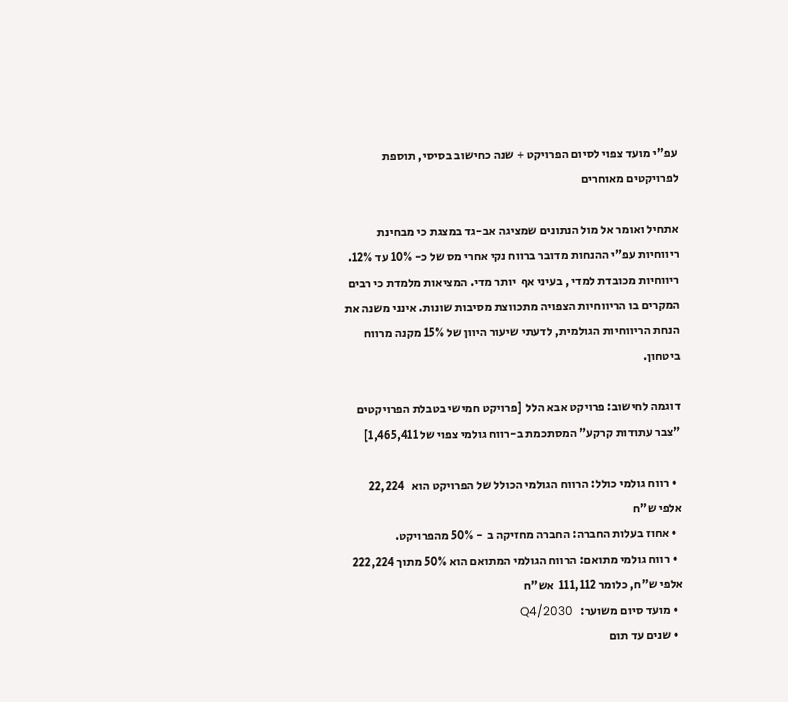עפ"י מועד צפוי לסיום הפרויקט + שנה כחישוב בסיסי, תוספת לפרויקטים מאוחרים

אתחיל ואומר אל מול הנתונים שמציגה אב-גד במצגת כי מבחינת ריווחיות עפ"י ההנחות מדובר ברווח נקי אחרי מס של כ- 10% עד 12%. ריווחיות מכובדת למדי , בעיני אף  יותר מדי. המציאות מלמדת כי רבים המקרים בו הריווחיות הצפויה מתכווצת מסיבות שונות. אינני משנה את הנחת הריווחיות הגולמית, לדעתי שיעור היוון של 15% מקנה מרווח ביטחון.

דוגמה לחישוב: פרויקט אבא הלל  [פרויקט חמישי בטבלת הפרויקטים "צבר עתודות קרקע" המסתכמת ב-רווח גולמי צפוי של 1,465,411]

  • רווח גולמי כולל: הרווח הגולמי הכולל של הפרויקט הוא   22,224   אלפי ש"ח
  • אחוז בעלות החברה: החברה מחזיקה ב  - 50% מהפרויקט.
  • רווח גולמי מתואם: הרווח הגולמי המתואם הוא 50% מתוך 222,224 אלפי ש"ח, כלומר 111,112  אש"ח
  • מועד סיום משוער:   Q4/2030
  • שנים עד תום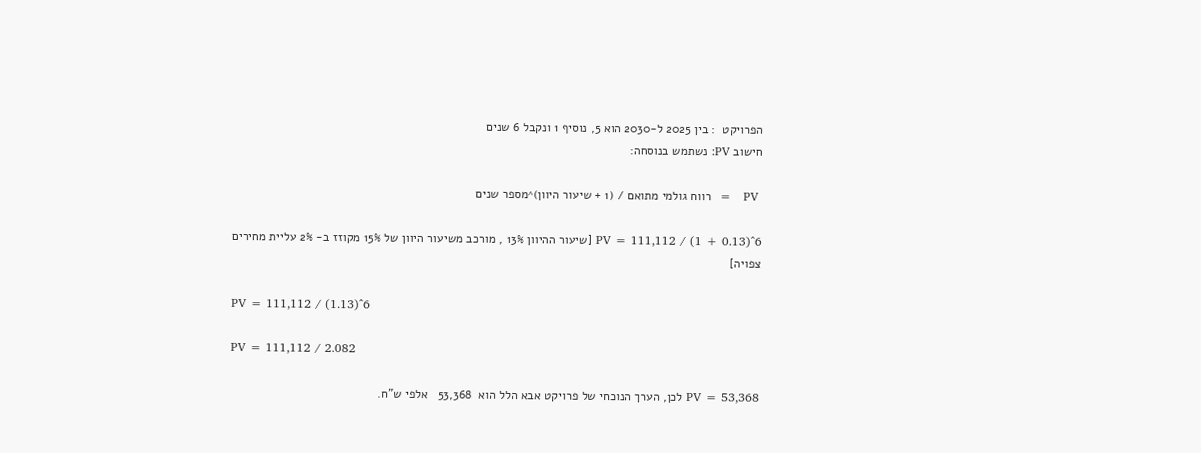הפרויקט  : בין 2025 ל-2030 הוא 5, נוסיף 1 ונקבל 6 שנים
חישוב PV: נשתמש בנוסחה:

 PV   =  רווח גולמי מתואם / (1 + שיעור היוון)^מספר שנים

PV = 111,112 / (1 + 0.13)^6 [שיעור ההיוון 13% , מורכב משיעור היוון של 15% מקוזז ב- 2% עליית מחירים צפויה]

PV = 111,112 / (1.13)^6

PV = 111,112 / 2.082

PV = 53,368 לכן, הערך הנוכחי של פרויקט אבא הלל הוא  53,368   אלפי ש"ח.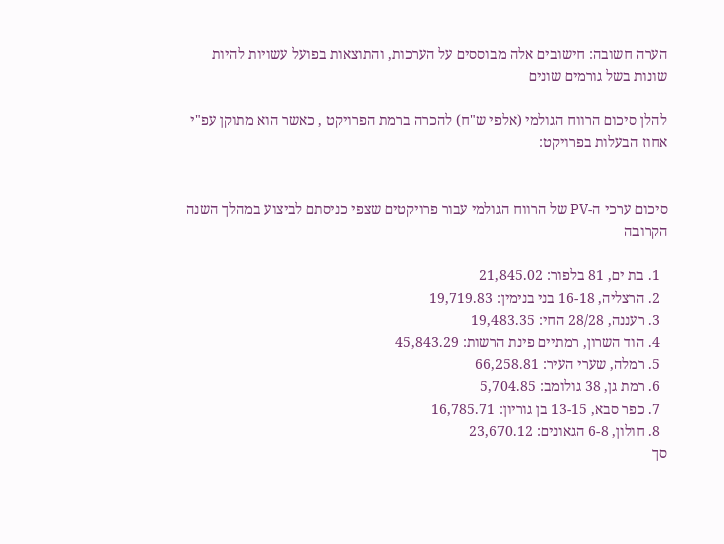הערה חשובה: חישובים אלה מבוססים על הערכות, והתוצאות בפועל עשויות להיות שונות בשל גורמים שונים

להלן סיכום הרווח הגולמי (אלפי ש"ח) להכרה ברמת הפרויקט , כאשר הוא מתוקן עפ"י אחוז הבעלות בפרויקט:


סיכום ערכי ה-PV של הרווח הגולמי עבור פרויקטים שצפי כניסתם לביצוע במהלך השנה הקרובה

  1. בת ים, 81 בלפור: 21,845.02
  2. הרצליה, 16-18 בני בנימין: 19,719.83
  3. רעננה, 28/28 החי: 19,483.35
  4. הוד השרון, רמתיים פינת הרשות: 45,843.29
  5. רמלה, שערי העיר: 66,258.81
  6. רמת גן, 38 גולומב: 5,704.85
  7. כפר סבא, 13-15 בן גוריון: 16,785.71
  8. חולון, 6-8 הגאונים: 23,670.12
סך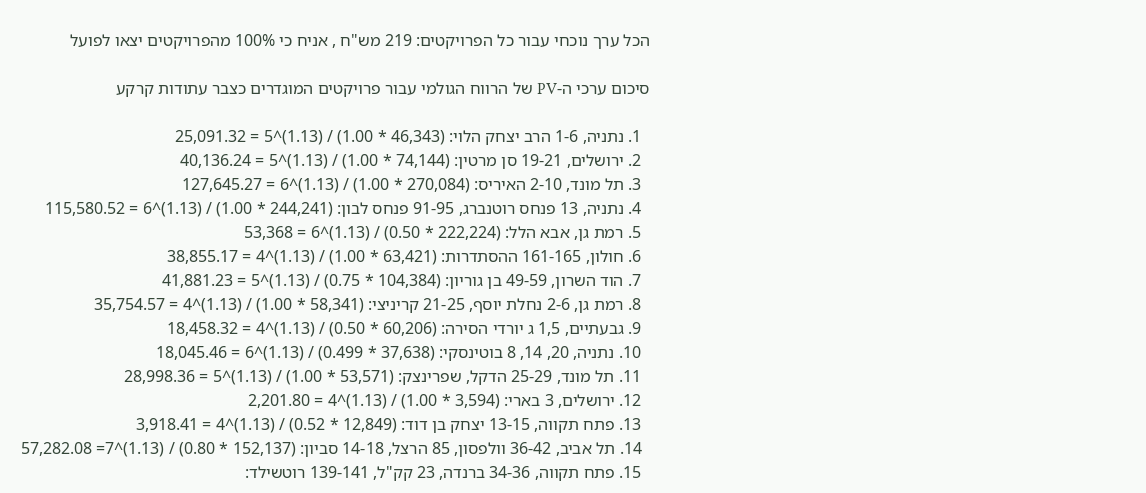הכל ערך נוכחי עבור כל הפרויקטים: 219 מש"ח , אניח כי 100% מהפרויקטים יצאו לפועל

סיכום ערכי ה-PV של הרווח הגולמי עבור פרויקטים המוגדרים כצבר עתודות קרקע

  1. נתניה, 1-6 הרב יצחק הלוי: (46,343 * 1.00) / (1.13)^5 = 25,091.32
  2. ירושלים, 19-21 סן מרטין: (74,144 * 1.00) / (1.13)^5 = 40,136.24
  3. תל מונד, 2-10 האיריס: (270,084 * 1.00) / (1.13)^6 = 127,645.27
  4. נתניה, 13 פנחס רוטנברג, 91-95 פנחס לבון: (244,241 * 1.00) / (1.13)^6 = 115,580.52
  5. רמת גן, אבא הלל: (222,224 * 0.50) / (1.13)^6 = 53,368
  6. חולון, 161-165 ההסתדרות: (63,421 * 1.00) / (1.13)^4 = 38,855.17
  7. הוד השרון, 49-59 בן גוריון: (104,384 * 0.75) / (1.13)^5 = 41,881.23
  8. רמת גן, 2-6 נחלת יוסף, 21-25 קריניצי: (58,341 * 1.00) / (1.13)^4 = 35,754.57
  9. גבעתיים, 1,5 ג יורדי הסירה: (60,206 * 0.50) / (1.13)^4 = 18,458.32
  10. נתניה, 20, 14, 8 בוטינסקי: (37,638 * 0.499) / (1.13)^6 = 18,045.46
  11. תל מונד, 25-29 הדקל, שפרינצק: (53,571 * 1.00) / (1.13)^5 = 28,998.36
  12. ירושלים, 3 בארי: (3,594 * 1.00) / (1.13)^4 = 2,201.80
  13. פתח תקווה, 13-15 יצחק בן דוד: (12,849 * 0.52) / (1.13)^4 = 3,918.41
  14. תל אביב, 36-42 וולפסון, 85 הרצל, 14-18 סביון: (152,137 * 0.80) / (1.13)^7= 57,282.08
  15. פתח תקווה, 34-36 ברנדה, 23 קק"ל, 139-141 רוטשילד: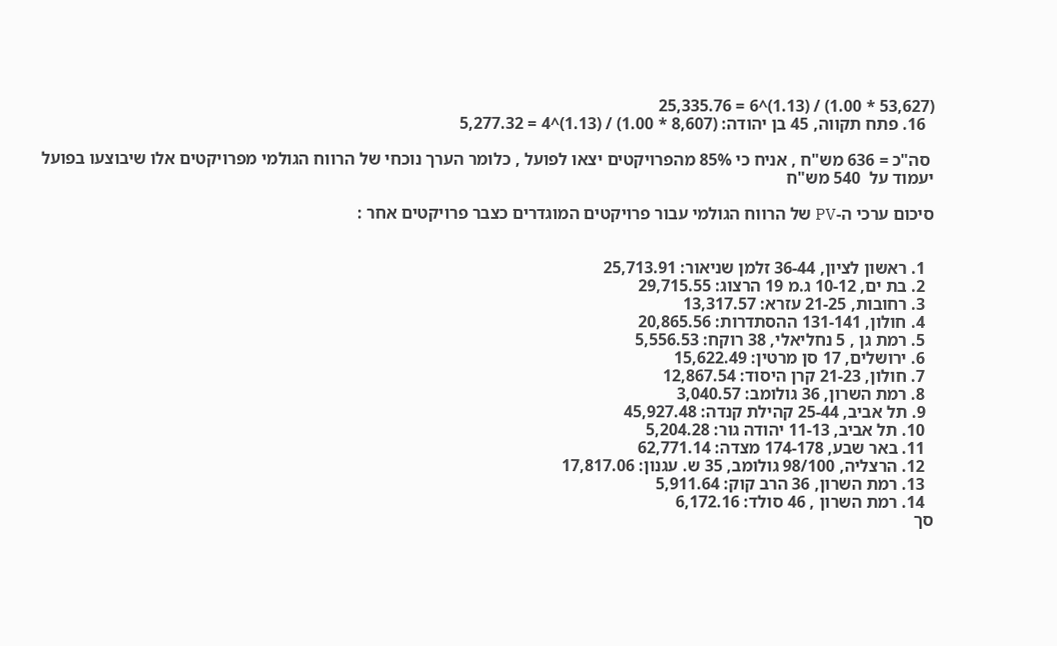(53,627 * 1.00) / (1.13)^6 = 25,335.76
  16. פתח תקווה, 45 בן יהודה: (8,607 * 1.00) / (1.13)^4 = 5,277.32

 סה"כ = 636 מש"ח , אניח כי 85% מהפרויקטים יצאו לפועל , כלומר הערך נוכחי של הרווח הגולמי מפרויקטים אלו שיבוצעו בפועל יעמוד על  540 מש"ח

סיכום ערכי ה-PV של הרווח הגולמי עבור פרויקטים המוגדרים כצבר פרויקטים אחר :


  1. ראשון לציון, 36-44 זלמן שניאור: 25,713.91
  2. בת ים, 10-12 ג.מ 19 הרצוג: 29,715.55
  3. רחובות, 21-25 עזרא: 13,317.57
  4. חולון, 131-141 ההסתדרות: 20,865.56
  5. רמת גן , 5 נחליאלי, 38 רוקח: 5,556.53
  6. ירושלים, 17 סן מרטין: 15,622.49
  7. חולון, 21-23 קרן היסוד: 12,867.54
  8. רמת השרון, 36 גולומב: 3,040.57
  9. תל אביב, 25-44 קהילת קנדה: 45,927.48
  10. תל אביב, 11-13 יהודה גור: 5,204.28
  11. באר שבע, 174-178 מצדה: 62,771.14
  12. הרצליה, 98/100 גולומב, 35 ש. עגנון: 17,817.06
  13. רמת השרון, 36 הרב קוק: 5,911.64
  14. רמת השרון , 46 סולד: 6,172.16
סך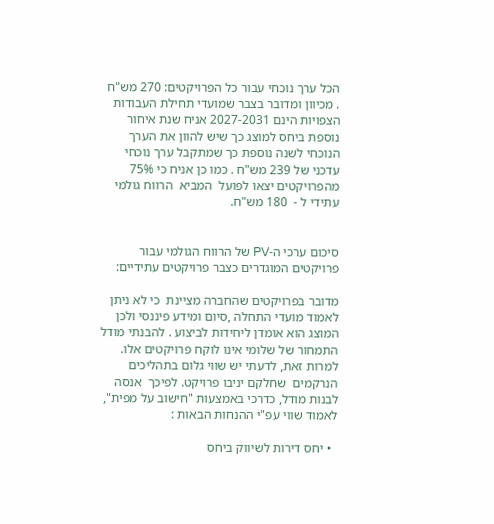הכל ערך נוכחי עבור כל הפרויקטים: 270 מש"ח  . מכיוון ומדובר בצבר שמועדי תחילת העבודות הצפויות הינם 2027-2031 אניח שנת איחור נוספת ביחס למוצג כך שיש להוון את הערך הנוכחי לשנה נוספת כך שמתקבל ערך נוכחי עדכני של 239 מש"ח . כמו כן אניח כי 75% מהפרויקטים יצאו לפועל  המביא  הרווח גולמי עתידי ל -  180 מש"ח.


סיכום ערכי ה-PV של הרווח הגולמי עבור פרויקטים המוגדרים כצבר פרויקטים עתידיים:

מדובר בפרויקטים שהחברה מציינת  כי לא ניתן לאמוד מועדי התחלה ,סיום ומידע פיננסי ולכן המוצג הוא אומדן ליחידות לביצוע . להבנתי מודל התמחור של שלומי אינו לוקח פרויקטים אלו.  למרות זאת, לדעתי יש שווי גלום בתהליכים הנרקמים  שחלקם יניבו פרויקט. לפיכך  אנסה לבנות מודל, כדרכי באמצעות "חישוב על מפית",  לאמוד שווי עפ"י ההנחות הבאות :

  • יחס דירות לשיווק ביחס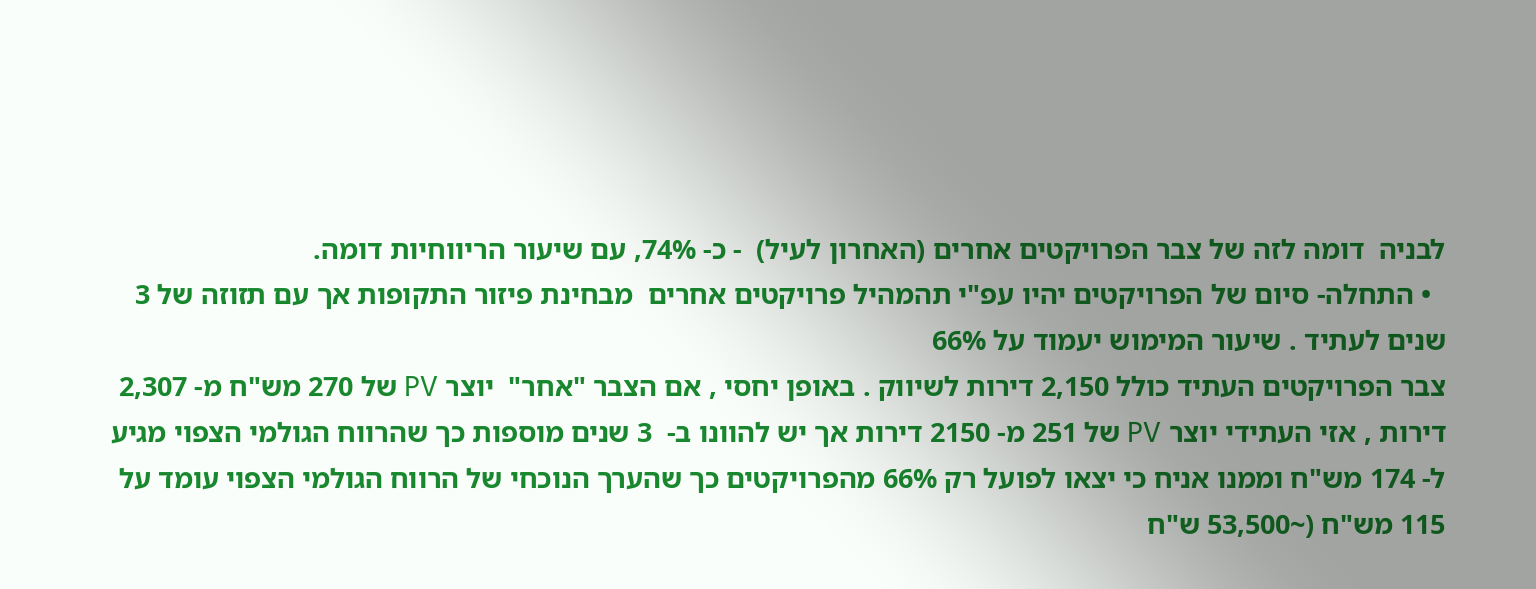לבניה  דומה לזה של צבר הפרויקטים אחרים (האחרון לעיל)  - כ- 74%, עם שיעור הריווחיות דומה.
  • התחלה- סיום של הפרויקטים יהיו עפ"י תהמהיל פרויקטים אחרים  מבחינת פיזור התקופות אך עם תזוזה של 3 שנים לעתיד . שיעור המימוש יעמוד על 66%
צבר הפרויקטים העתיד כולל 2,150 דירות לשיווק . באופן יחסי , אם הצבר "אחר"  יוצר PV של 270 מש"ח מ- 2,307 דירות , אזי העתידי יוצר PV של 251 מ- 2150 דירות אך יש להוונו ב-  3 שנים מוספות כך שהרווח הגולמי הצפוי מגיע ל- 174 מש"ח וממנו אניח כי יצאו לפועל רק 66% מהפרויקטים כך שהערך הנוכחי של הרווח הגולמי הצפוי עומד על 115 מש"ח (~53,500 ש"ח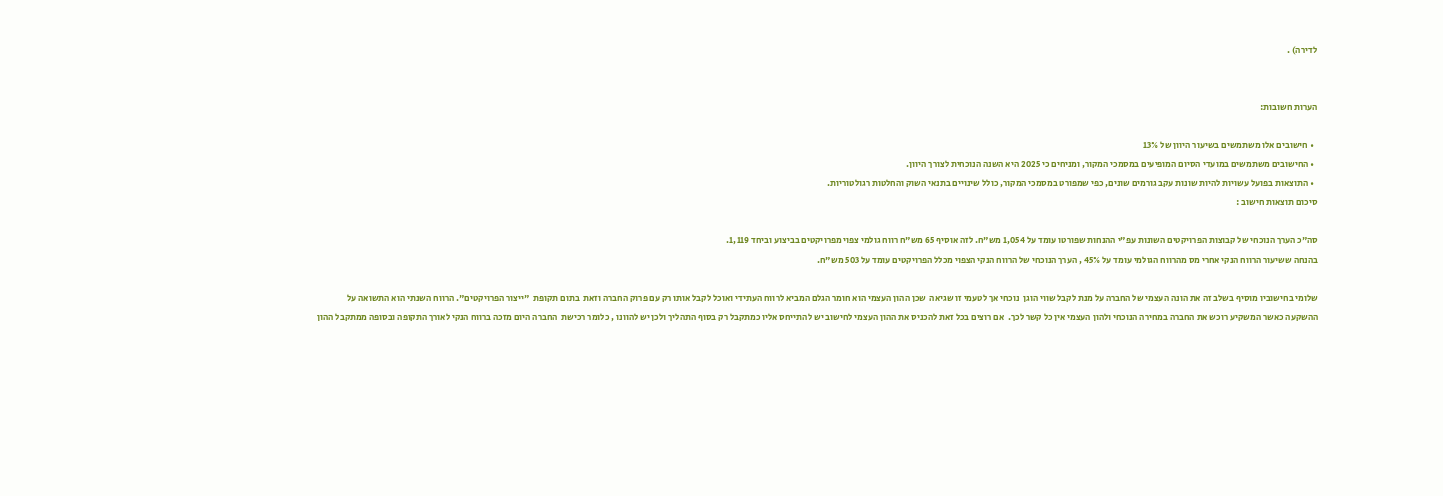לדירה) .


הערות חשובות:

  • חישובים אלו משתמשים בשיעור היוון של 13%
  • החישובים משתמשים במועדי הסיום המופיעים במסמכי המקור, ומניחים כי 2025 היא השנה הנוכחית לצורך היוון.
  • התוצאות בפועל עשויות להיות שונות עקב גורמים שונים, כפי שמפורט במסמכי המקור, כולל שינויים בתנאי השוק והחלטות רגולטוריות.
סיכום תוצאות חישוב :

סה"כ הערך הנוכחי של קבוצות הפרויקטים השונות עפ"י ההנחות שפורטו עומד על 1,054 מש"ח. לזה אוסיף 65 מש"ח רווח גולמי צפוי מפרויקטים בביצוע וביחד 1,119.
בהנחה ששיעור הרווח הנקי אחרי מס מהרווח הגולמי עומד על 45% , הערך הנוכחי של הרווח הנקי הצפוי מכלל הפרויקטים עומד על 503 מש"ח.

שלומי בחישוביו מוסיף בשלב זה את הונה העצמי של החברה על מנת לקבל שווי הוגן  נוכחי אך לטעמי זו שגיאה  שכן ההון העצמי הוא חומר הגלם המביא לרווח העתידי ואוכל לקבל אותו רק עם פרוק החברה וזאת  בתום תקופת  "ייצור הפרויקטים". הרווח השנתי הוא התשואה על ההשקעה כאשר המשקיע רוכש את החברה במחירה הנוכחי ולהון העצמי אין כל קשר לכך.  אם רוצים בכל זאת להכניס את ההון העצמי לחישוב יש להתייחס אליו כמתקבל רק בסוף התהליך ולכן יש להוונו , כלומר רכישת  החברה היום מזכה ברווח הנקי לאורך התקופה ובסופה ממתקבל ההון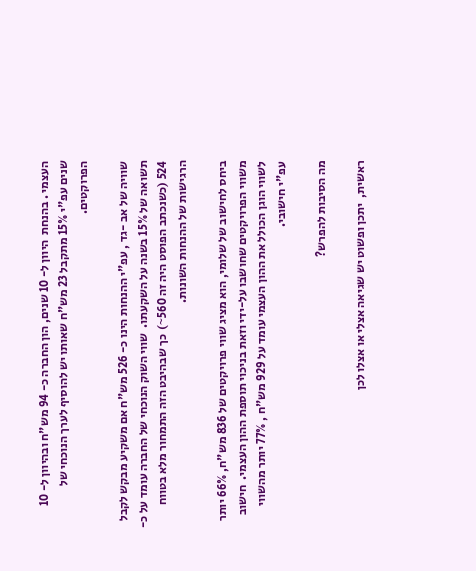העצמי . בהנחת  היוון ל- 10 שנים, הון החברה כ- 94 מש"ח ובהיוון ל- 10 שנים עפ"י 15% מתקבל 23 מש"ח שאותו יש להוסיף לערך הנוכחי של הפרוקטים.

שוויה של אב -גד , עפ"י ההנחות הינו כ- 526 מש"ח אם משקיע מבקש לקבל תשואה של 15% בשנה על השקעתו.  שווי השוק הנוכחי של החברה עומד על כ- 524 (כשנכתב הפוסט היה זה 560~)  כך שבהיבט הזה התמחור מלא בטווח הרגישות של ההנחות השונות.

ביחס לחישוב של שלומי, הוא מציג שווי פרויקטים של 836 מש"ח, 66% יותר משווי הפרויקטים שחושבו על-ידי וזאת בניכוי תוספת ההון העצמי.  חישוב לשווי הוגן הכולל את ההון העצמי עומד על 929 מש"ח , 77% יותר מהשווי עפ"י חישובי.

מה הסיבות להפרש?

ראשית,  יתכן ופשוט יש שגיאה אצלי או אצלו לכן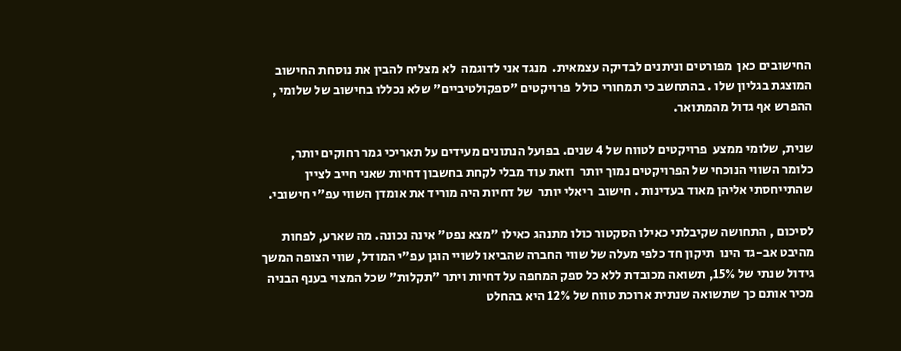החישובים כאן  מפורטים וניתנים לבדיקה עצמאית.  מנגד אני לדוגמה  לא מצליח להבין את נוסחת החישוב המוצגת בגליון שלו . בהתחשב כי תמחורי כולל  פרויקטים "ספקולטיביים" שלא נכללו בחישוב של שלומי , ההפרש אף גדול מהמתואר.

שנית, שלומי ממצע  פרויקטים לטווח של 4 שנים. בפועל הנתונים מעידים על תאריכי גמר רחוקים יותר, כלומר השווי הנוכחי של הפרויקטים נמוך יותר  וזאת עוד מבלי לקחת בחשבון דחיות שאני חייב לציין שהתייחסתי אליהן מאוד בעדינות . חישוב  ריאלי יותר  של דחיות היה מוריד את אומדן השווי עפ"י חישובי.

לסיכום , התחושה שקיבלתי כאילו הסקטור כולו מתנהג כאילו "מצא נפט" אינה נכונה. מה שארע, לפחות מהיבט אב-גד הינו  תיקון חד כלפי מעלה של שווי החברה שהביאו לשויי הוגן עפ"י המודל, שווי הצופה המשך גידול שנתי של 15%, תשואה מכובדת ללא כל ספק המחפה על דחיות ויתר "תקלות" שכל המצוי בענף הבניה  מכיר אותם כך שתשואה שנתית ארוכת טווח של 12% היא בהחלט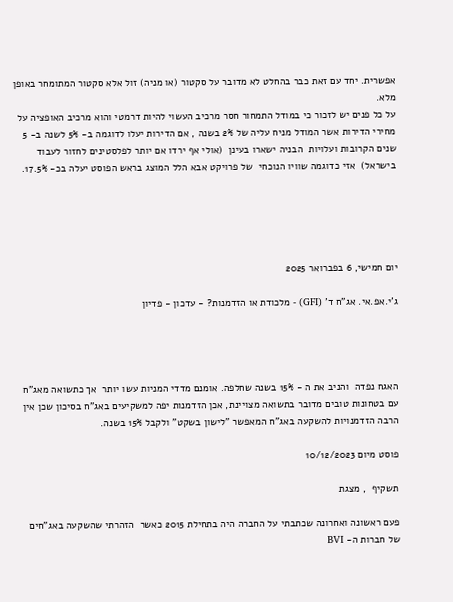אפשרית. יחד עם זאת כבר בהחלט לא מדובר על סקטור (או מניה) זול אלא סקטור המתומחר באופן מלא.
על כל פנים יש לזכור כי במודל התמחור חסר מרכיב העשוי להיות דרמטי והוא מרכיב האופציה על מחירי הדירות אשר המודל מניח עליה של 2% בשנה , אם הדירות יעלו לדוגמה ב- 5% לשנה ב- 5 שנים הקרובות ועלויות  הבניה ישארו בעינן  (אולי אף ירדו אם יותר לפלסטינים לחזור לעבוד בישראל)  אזי כדוגמה שוויו הנוכחי  של פרויקט אבא הלל המוצג בראש הפוסט יעלה בכ- 17.5%.





יום חמישי, 6 בפברואר 2025

ג'י.אפ.אי. אג"ח ד' (GFI) - מלכודת או הזדמנות? - עדכון - פדיון




האגח נפדה  והניב את ה - 15% בשנה שחלפה. אומנם מדדי המניות עשו יותר  אך כתשואה מאג"ח עם בטחונות טובים מדובר בתשואה מצויינת, אכן הזדמנות יפה למשקיעים באג"ח בסיכון שכן אין הרבה הזדמנויות להשקעה באג"ח המאפשר "לישון בשקט" ולקבל 15% בשנה.

פוסט מיום 10/12/2023

תשקיף  , מצגת

פעם ראשונה ואחרונה שכתבתי על החברה היה בתחילת 2015 כאשר  הזהרתי שהשקעה באג"חים של חברות ה- BVI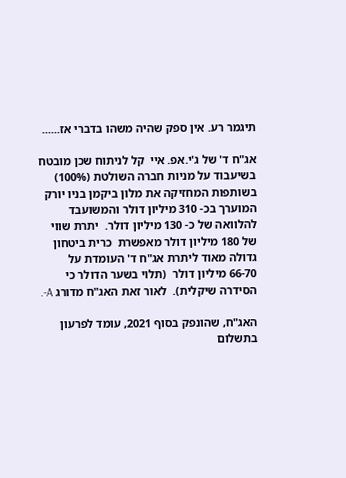תיגמר רע. אין ספק שהיה משהו בדברי אז......

אג"ח ד' של ג'י.אפ. איי  קל לניתוח שכן מובטח בשיעבוד על מניות חברה השולטת (100%) בשותפות המחזיקה את מלון ביקמן בניו יורק המוערך בכ- 310 מיליון דולר והמשועבד להלוואה של כ- 130 מיליון דולר.  יתרת שווי של 180 מיליון דולר מאפשרת  כרית ביטחון גדולה מאוד ליתרת אג"ח ד' העומדת על  66-70 מיליון דולר  (תלוי בשער הדולר כי הסידרה שיקלית).  לאור זאת האג"ח מדורג A-.

האג"ח, שהונפק בסוף 2021, עומד לפרעון  בתשלום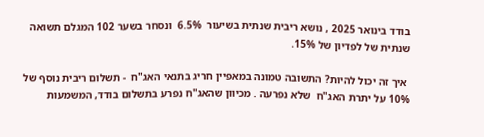בודד בינואר 2025 , נושא ריבית שנתית בשיעור  6.5%  ונסחר בשער 102 המגלם תשואה שנתית של לפדיון של 15%.

 איך זה יכול להיות? התשובה טמונה במאפיין חריג בתנאי האג"ח  - תשלום ריבית נוסף של 10% על יתרת האג"ח  שלא נפרעה . מכיוון שהאג"ח נפרע בתשלום בודד, המשמעות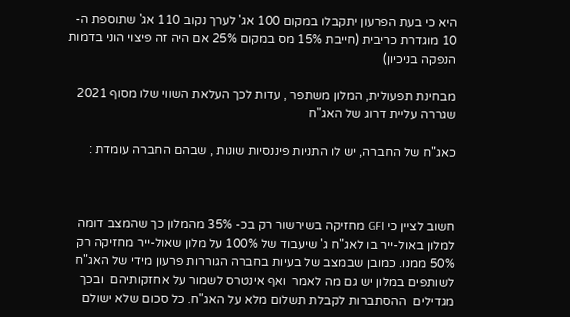היא כי בעת הפרעון יתקבלו במקום 100 אג' לערך נקוב 110 אג' שתוספת ה- 10 מוגדרת כריבית (חייבת 15% מס במקום 25% אם היה זה פיצוי הוני בדמות הנפקה בניכיון)

מבחינת תפעולית, המלון משתפר , עדות לכך העלאת השווי שלו מסוף 2021  שגררה עליית דרוג של האג"ח

כאג"ח של החברה, יש לו התניות פיננסיות שונות , שבהם החברה עומדת :



חשוב לציין כי GFI מחזיקה בשירשור רק בכ- 35% מהמלון כך שהמצב דומה למלון באול-ייר בו לאג"ח ג' שיעבוד של 100% על מלון שאול-ייר מחזיקה רק 50% ממנו. כמובן שבמצב של בעיות בחברה הגוררות פרעון מידי של האג"ח לשותפים במלון יש גם מה לאמר  ואף אינטרס לשמור על אחזקותיהם  ובכך מגדילים  ההסתברות לקבלת תשלום מלא על האג"ח. כל סכום שלא ישולם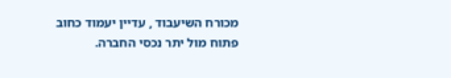מכורח השיעבוד , עדיין יעמוד כחוב פתוח מול יתר נכסי החברה.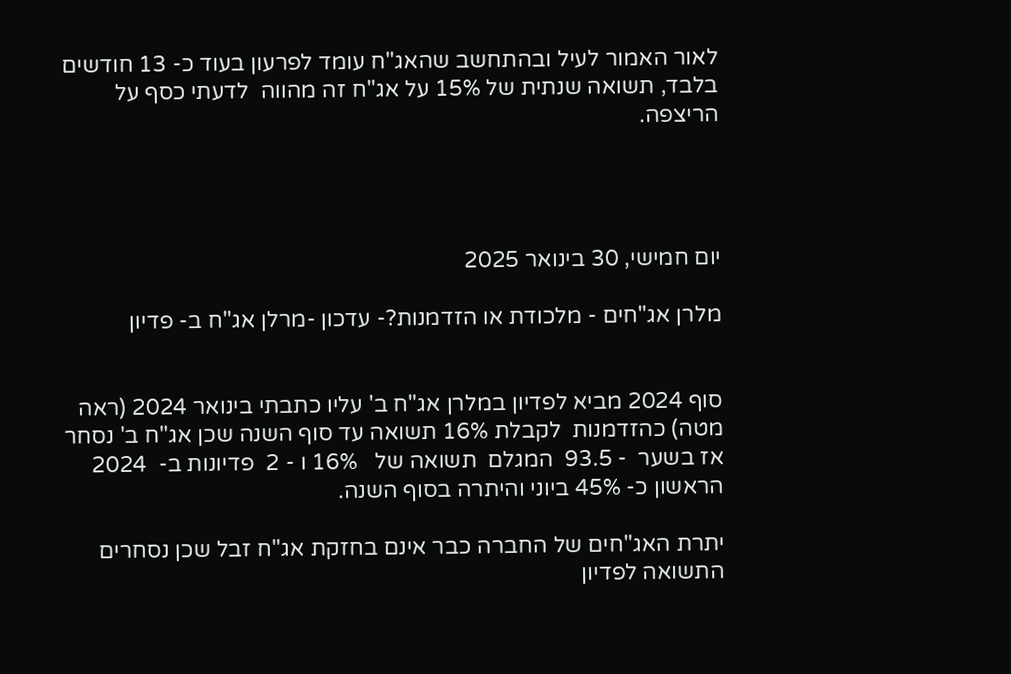לאור האמור לעיל ובהתחשב שהאג"ח עומד לפרעון בעוד כ- 13 חודשים בלבד, תשואה שנתית של 15% על אג"ח זה מהווה  לדעתי כסף על הריצפה.




יום חמישי, 30 בינואר 2025

מלרן אג"חים - מלכודת או הזדמנות?- עדכון -מרלן אג"ח ב- פדיון


סוף 2024 מביא לפדיון במלרן אג"ח ב' עליו כתבתי בינואר 2024 (ראה מטה) כהזדמנות  לקבלת 16% תשואה עד סוף השנה שכן אג"ח ב' נסחר אז בשער  - 93.5  המגלם  תשואה של   16% ו - 2  פדיונות ב-  2024 הראשון כ- 45% ביוני והיתרה בסוף השנה.

יתרת האג"חים של החברה כבר אינם בחזקת אג"ח זבל שכן נסחרים התשואה לפדיון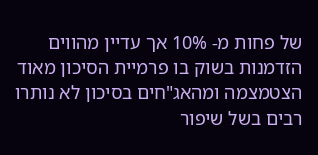של פחות מ- 10% אך עדיין מהווים הזדמנות בשוק בו פרמיית הסיכון מאוד הצטמצמה ומהאג"חים בסיכון לא נותרו רבים בשל שיפור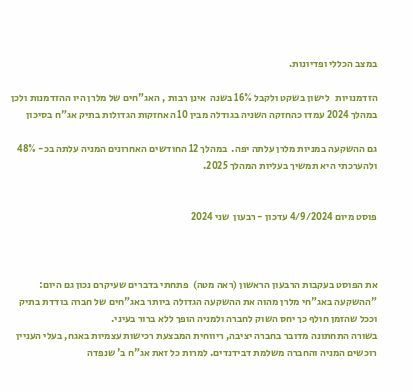במצב הכללי ופדיונות.

הזדמנויות   לישון בשקט ולקבל 16% בשנה  אינן רבות , האג"חים של מלרן היו ההזדמנות ולכן במהלך 2024 עמדו כהחזקה השניה בגודלה מבין 10 האחזקות הגדולות בתיק אג"ח בסיכון

גם ההשקעה במניות מלרן עלתה יפה.  במהלך 12 החודשים האחרונים המניה עלתה בכ- 48% ולהערכתי היא תמשיך בעליות המהלך 2025.


פוסט מיום 4/9/2024 עדכון - רבעון  שני 2024



את הפוסט בעקבות הרבעון הראשון (ראה מטה)  פתחתי בדברים שעיקרם נכון גם היום:
"ההשקעה באג"חי מלרן מהוה את ההשקעה הגדולה ביותר באג"חים של חברה בודדת בתיק וככל שהזמן חולף כך יחס השוק לחברה ולמניה הופך ללא ברור בעיני.
בשורה התחתונה מדובר בחברה יציבה, ריווחית המבצעת רכישות עצמיות באגח, בעלי העניין רוכשים המניה והחברה משלמת דבידנדים. למרות כל זאת אג"ח ב' שנפדה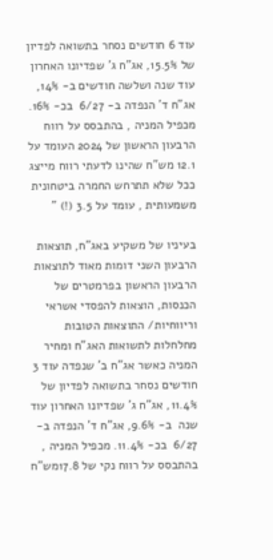עוד 6 חודשים נסחר בתשואה לפדיון של 15.5%, אג"ח ג' שפדיונו האחרון עוד שנה ושלשה חודשים ב- 14%, אג"ח ד' הנפדה ב- 6/27  בכ- 16%. מכפיל המניה , בהתבסס על רווח הרבעון הראשון של 2024 העומד על 12.1 מש"ח שהינו לדעתי רווח מייצג ככל שלא תתרחש החמרה ביטחונית משמעותית , עומד על 3.5 (!) "

בעיניו של משקיע באג"ח, תוצאות הרבעון השני דומות מאוד לתוצאות הרבעון הראשון בפרמטרים של הכנסות, הוצאות להפסדי אשראי  וריווחיות/ התוצאות הטובות מחלחלות לתשואות האג"ח ומחיר המניה כאשר אג"ח ב' שנפדה עוד 3 חודשים נסחר בתשואה לפדיון של 11.4%, אג"ח ג' שפדיונו האחרון עוד שנה  ב- 9.6%, אג"ח ד' הנפדה ב- 6/27  בכ- 11.4%. מכפיל המניה , בהתבסס על רווח נקי של 17.8מש"ח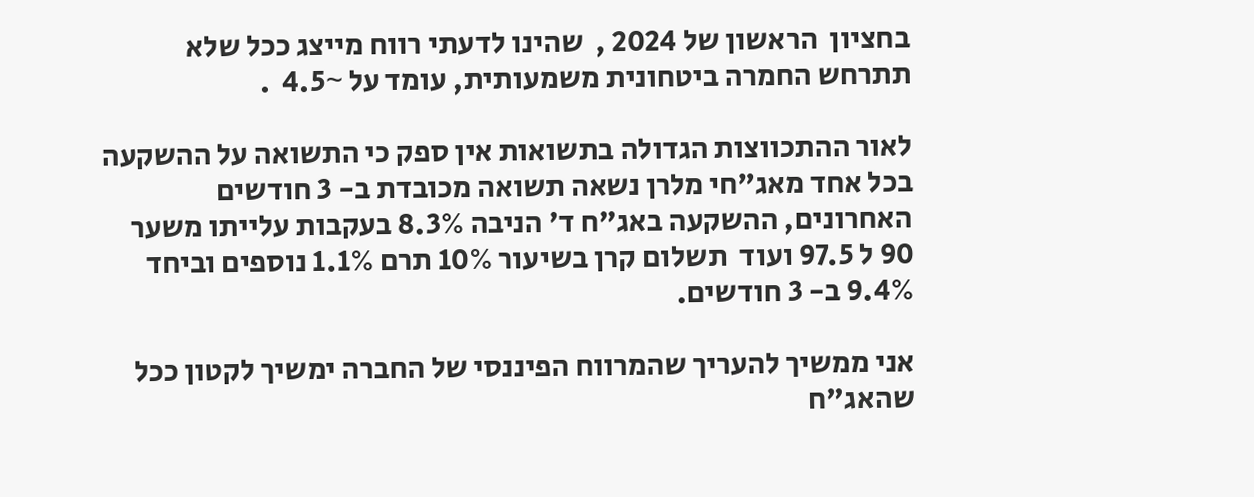בחציון  הראשון של 2024 ,  שהינו לדעתי רווח מייצג ככל שלא תתרחש החמרה ביטחונית משמעותית, עומד על ~4.5  .

לאור ההתכווצות הגדולה בתשואות אין ספק כי התשואה על ההשקעה בכל אחד מאג"חי מלרן נשאה תשואה מכובדת ב- 3 חודשים האחרונים, ההשקעה באג"ח ד' הניבה 8.3% בעקבות עלייתו משער 90 ל 97.5 ועוד  תשלום קרן בשיעור 10% תרם 1.1% נוספים וביחד 9.4% ב- 3 חודשים.

אני ממשיך להעריך שהמרווח הפיננסי של החברה ימשיך לקטון ככל שהאג"ח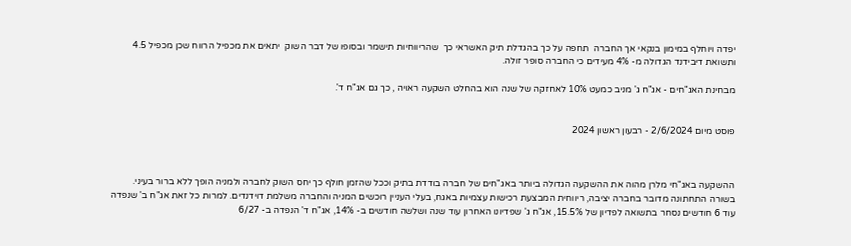יפדה ויוחלף במימון בנקאי אך החברה  תחפה על כך בהגדלת תיק האשראי כך  שהריווחיות תישמר ובסופו של דבר השוק  יתאים את מכפיל הרווח שכן מכפיל 4.5 ותשואת דיבידנד הגדולה מ- 4% מעידים כי החברה סופר זולה.

מבחינת האג"חים - אג"ח ג' מניב כמעט 10% לאחזקה של שנה הוא בהחלט השקעה ראויה , כך גם אג"ח ד'.


פוסט מיום 2/6/2024 - רבעון ראשון 2024



ההשקעה באג"חי מלרן מהוה את ההשקעה הגדולה ביותר באג"חים של חברה בודדת בתיק וככל שהזמן חולף כך יחס השוק לחברה ולמניה הופך ללא ברור בעיני.
בשורה התחתונה מדובר בחברה יציבה, ריווחית המבצעת רכישות עצמיות באגח, בעלי העניין רוכשים המניה והחברה משלמת דוידנדים. למרות כל זאת אג"ח ב' שנפדה עוד 6 חודשים נסחר בתשואה לפדיון של 15.5%, אג"ח ג' שפדיונו האחרון עוד שנה ושלשה חודשים ב- 14%, אג"ח ד' הנפדה ב- 6/27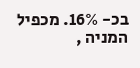בכ- 16%. מכפיל המניה ,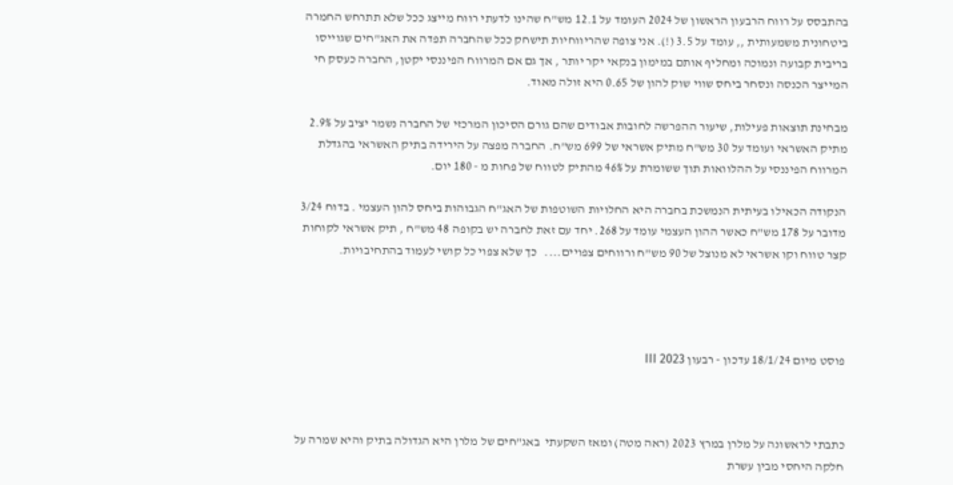בהתבסס על רווח הרבעון הראשון של 2024 העומד על 12.1 מש"ח שהינו לדעתי רווח מייצג ככל שלא תתרחש החמרה ביטחונית משמעותית ,, עומד על 3.5 (!). אני צופה שהריווחיות תישחק ככל שהחברה תפדה את האג"חים שגוייסו בריבית קבועה ונמוכה ומחליף אותם במימון בנקאי יקר יותר , אך גם אם המרווח הפיננסי יקטן, החברה כעסק חי המייצר הכנסה ונסחר ביחס שווי שוק להון של 0.65 היא זולה מאוד.

מבחינת תוצאות פעילות, שיעור ההפרשה לחובות אבודים שהם גורם הסיכון המרכזי של החברה נשמר יציב על 2.9% מתיק האשראי ועומד על 30 מש"ח מתיק אשראי של 699 מש"ח. החברה מפצה על הירידה בתיק האשראי בהגדלת המרווח הפיננסי על ההלוואות תוך ששומרת על 46% מהתיק לטווח של פחות מ - 180 יום.

הנקודה הכאילו בעיתית הנמשכת בחברה היא החלויות השוטפות של האג"ח הגבוהות ביחס להון העצמי . בדוח 3/24 מדובר על 178 מש"ח כאשר ההון העצמי עומד על 268. יחד עם זאת לחברה יש בקופה 48 מש"ח , תיק אשראי לקוחות קצר טווח וקו אשראי לא מנוצל של 90 מש"ח ורווחים צפויים....   כך שלא צפוי כל קושי לעמוד בהתחיבויות.




פוסט מיום 18/1/24 עדכון - רבעון III 2023



כתבתי לראשונה על מלרן במרץ 2023 (ראה מטה) ומאז השקעתי  באג"חים של מלרן היא הגדולה בתיק והיא שמרה על חלקה היחסי מבין עשרת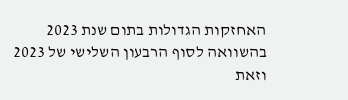האחזקות הגדולות בתום שנת 2023 בהשוואה לסוף הרבעון השלישי של 2023 וזאת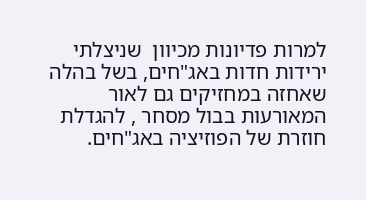למרות פדיונות מכיוון  שניצלתי ירידות חדות באג"חים, בשל בהלה שאחזה במחזיקים גם לאור המאורעות בבול מסחר , להגדלת חוזרת של הפוזיציה באג"חים.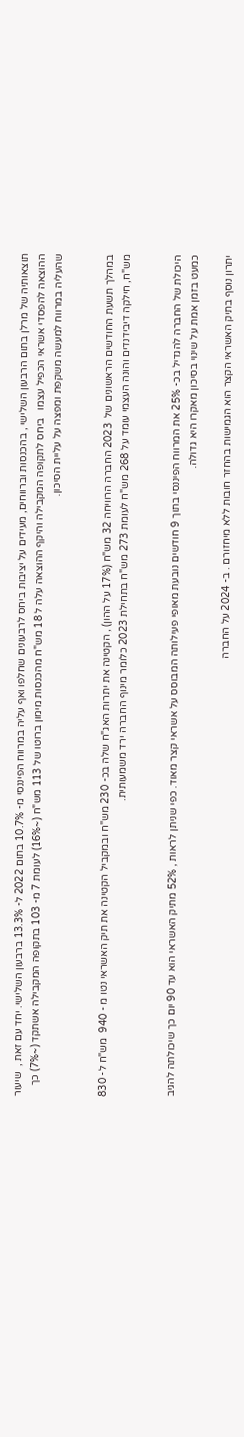תוצאותיה של מרלן בתום הרבעון השלישי , בהכנסות וברווחים, מעידים על יציבות ביחס לרבעונים שחלפו ואף עליה במרווח הפיננסי מ- 10.7% בתום 2022 ל- 13.3% ברבעון השלישי. יחד עם זאת ,  שיעור ההוצאה להפסדי אשראי הכפיל עצמו   ביחס לתקופה המקבילה והיקף ההוצאה עלה ל 18 מש"ח מהכנסות מימון ברוטו של 113 מש"ח (~16%) לעומת 7 מ- 103 בתקופה המקבילה אשתקד (~7%) כך שהעליה במרווח למעשה משקפת ומפצה על עליית הסיכון.


במהלך תשעת החודשים הראשונים של  2023 החברה הרוויחה 32 מש"ח (17% על ההון) , הקטינה את יתרות האג"ח שלה בכ- 230 מש"ח ובמקביל הקטינה את תיק האשראי נטו מ - 940  מש"ח ל- 830 מש"ח, חילקה דיבידנדים והונה העצמי עומד על 268 מש"ח לעומת 273 מש"ח בתחילת 2023 כלומר מינוף החברה ירד משמעותית.


היכולת של החברה להגדיל בכ- 25% את המרווח הפיננסי בתוך 9 חודשים נובעת מאופי פעילותה המבוסס על אשראי קצר מאוד. כפי שניתן לראות , 52% מתיק האשראי הוא עד 90 יום כך שיכולתה להגיב כמעט בזמן אמת על שינוי בסיכון מאקרו היא גדולה.

יתרון נוסף בתיק האשראי הקצר הוא הגמישות בהחזר חובות ללא מיחזורם . ב- 2024 על החברה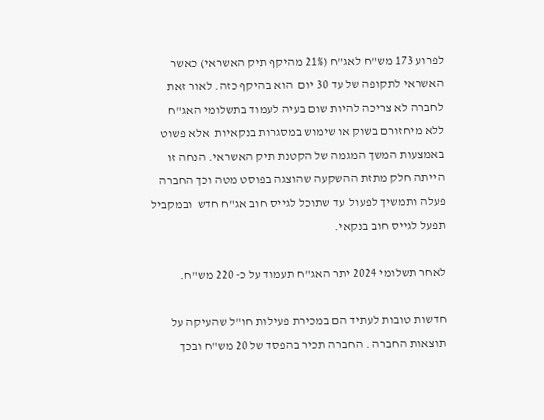לפרוע 173 מש"ח לאג"ח (21% מהיקף תיק האשראי) כאשר  האשראי לתקופה של עד 30 יום  הוא בהיקף כזה. לאור זאת   לחברה לא צריכה להיות שום בעיה לעמוד בתשלומי האג"ח ללא מיחזורם בשוק או שימוש במסגרות בנקאיות  אלא פשוט באמצעות המשך המגמה של הקטנת תיק האשראי. הנחה זו הייתה חלק מתזת ההשקעה שהוצגה בפוסט מטה וכך החברה פעלה ותמשיך לפעול  עד שתוכל לגייס חוב אג"ח חדש  ובמקביל תפעל לגייס חוב בנקאי.

לאחר תשלומי 2024 יתר האג"ח תעמוד על כ- 220 מש"ח.

חדשות טובות לעתיד הם במכירת פעילות חו"ל שהעיקה על תוצאות החברה . החברה תכיר בהפסד של 20 מש"ח ובכך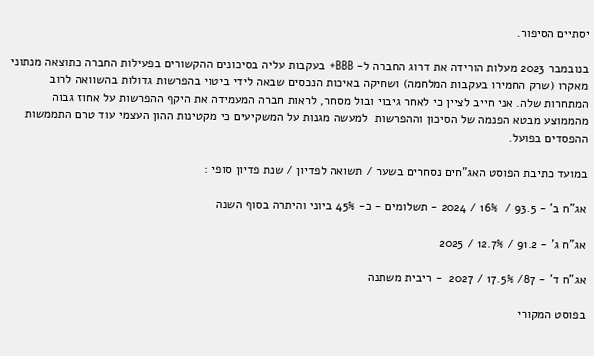יסתיים הסיפור.

בנובמבר 2023 מעלות הורידה את דרוג החברה ל- BBB+ בעקבות עליה בסיכונים ההקשורים בפעילות החברה כתוצאה מנתוני מאקרו (שרק החמירו בעקבות המלחמה) ושחיקה באיכות הנכסים שבאה לידי ביטוי בהפרשות גדולות בהשוואה לרוב המתחרות שלה. אני חייב לציין כי לאחר גיבוי ובול מסחר, לראות חברה המעמידה את היקף ההפרשות על אחוז גבוה מהממוצע מבטא הפנמה של הסיכון וההפרשות  למעשה מגנות על המשקיעים כי מקטינות ההון העצמי עוד טרם התממשות ההפסדים בפועל.

במועד כתיבת הפוסט האג"חים נסחרים בשער / תשואה לפדיון / שנת פדיון סופי :

אג"ח ב' - 93.5 /  16% / 2024 - תשלומים - כ- 45% ביוני והיתרה בסוף השנה

אג"ח ג' - 91.2 / 12.7% / 2025

אג"ח ד' - 87/ 17.5% / 2027  - ריבית משתנה

בפוסט המקורי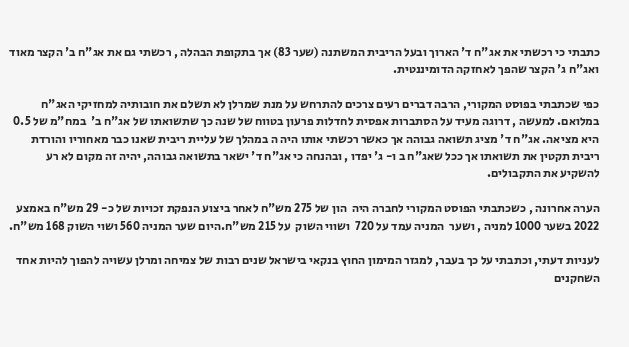כתבתי כי רכשתי את אג"ח ד' הארוך ובעל הריבית המשתנה (שער 83) אך בתקופת הבהלה , רכשתי גם את אג"ח ב' הקצר מאוד ואג"ח ג' הקצר שהפך לאחזקה הדומיננטית.

כפי שכתבתי בפוסט המקורי, הרבה דברים רעים צרכים להתרחש על מנת שמרלן לא תשלם את חובותיה למחזיקי האג"ח במלואם. למעשה , דרוגה מעיד על הסתברות אפסית לחדלות פרעון בטווח של שנה כך שתשואתו של אג"ח ב'  במח"מ של 0.5 היא מציאה. אג"ח ד' מציג תשואה גבוהה אך כאשר רכשתי אותו היה ה במהלך של עליית ריבית שאנו כבר מאחוריו והורדת ריבית תקטין את תשואתו אך ככל שאג"ח ב ו- ג' יפדו , ובהנחה כי אג"ח ד' ישאר בתשואה גבוהה, יהיה זה מקום לא רע להשקיע את התקבולים.

הערה אחרונה , כשכתבתי הפוסט המקורי לחברה היה  הון של 275 מש"ח לאחר ביצוע הנפקת זכויות של כ- 29 מש"ח באמצע 2022 בשער 1000 למניה , ושער  המניה עמד על 720  ושווי השוק  על 215 מש"ח.היום שער המניה 560 ושוי השוק 168 מש"ח.

לעניות דעתי, וכתבתי על כך בעבר, למגזר המימון החוץ בנקאי בישראל שנים רבות של צמיחה ומרלן עשויה להפוך להיות אחד השחקנים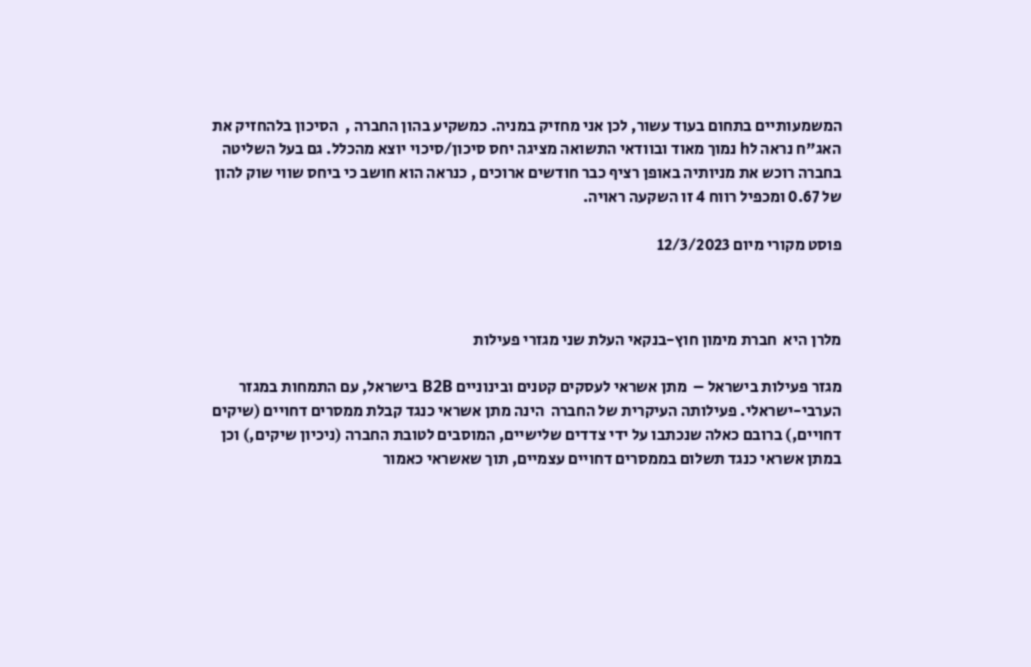המשמעותיים בתחום בעוד עשור, לכן אני מחזיק במניה. כמשקיע בהון החברה ,  הסיכון בלהחזיק את האג"ח נראה לh נמוך מאוד ובוודאי התשואה מציגה יחס סיכון/סיכוי יוצא מהכלל. גם בעל השליטה בחברה רוכש את מניותיה באופן רציף כבר חודשים ארוכים , כנראה הוא חושב כי ביחס שווי שוק להון של 0.67 ומכפיל רווח 4 זו השקעה ראויה.

פוסט מקורי מיום 12/3/2023



מלרן היא  חברת מימון חוץ-בנקאי העלת שני מגזרי פעילות

מגזר פעילות בישראל –  מתן אשראי לעסקים קטנים ובינוניים B2B בישראל, עם התמחות במגזר הערבי-ישראלי. פעילותה העיקרית של החברה  הינה מתן אשראי כנגד קבלת ממסרים דחויים (שיקים דחויים,) ברובם כאלה שנכתבו על ידי צדדים שלישיים, המוסבים לטובת החברה (ניכיון שיקים,) וכן במתן אשראי כנגד תשלום בממסרים דחויים עצמיים, תוך שאשראי כאמור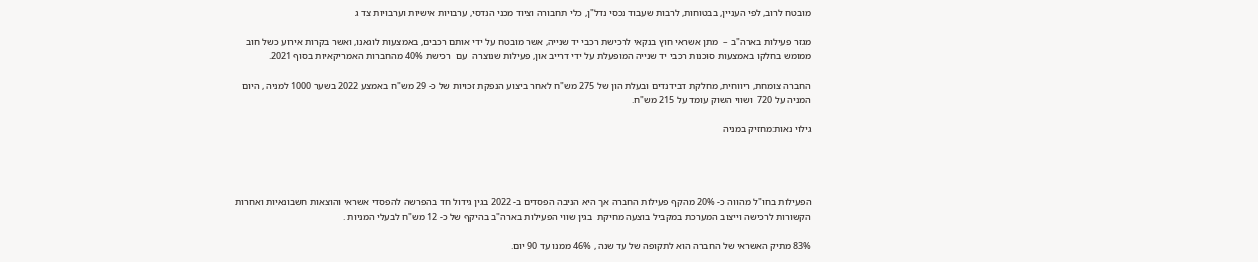מובטח לרוב, לפי העניין, בבטוחות, לרבות שעבוד נכסי נדל"ן, כלי תחבורה וציוד מכני הנדסי, ערבויות אישיות וערבויות צד ג

מגזר פעילות בארה"ב –  מתן אשראי חוץ בנקאי לרכישת רכבי יד שנייה, אשר מובטח על ידי אותם רכבים, באמצעות לוגאנו, ואשר בקרות אירוע כשל חוב ממומש בחלקו באמצעות סוכנות רכבי יד שנייה המופעלת על ידי דרייב און, פעילות שנוצרה  עם  רכישת 40% מהחברות האמריקאיות בסוף 2021.

החברה צומחת, ריווחית, מחלקת דבידנדים ובעלת הון של 275 מש"ח לאחר ביצוע הנפקת זכויות של כ- 29 מש"ח באמצע 2022 בשער 1000 למניה , היום המניה על 720  ושווי השוק עומד על 215 מש"ח.

גילוי נאות:מחזיק במניה




הפעילות בחו"ל מהווה כ- 20% מהקף פעילות החברה אך היא הניבה הפסדים ב- 2022 בגין גידול חד בהפרשה להפסדי אשראי והוצאות חשבונאיות ואחרות הקשורות לרכישה וייצוב המערכת במקביל בוצעה מחיקת  בגין שווי הפעילות בארה"ב בהיקף של כ- 12 מש"ח לבעלי המניות .

83% מתיק האשראי של החברה הוא לתקופה של עד שנה , 46% ממנו עד 90 יום.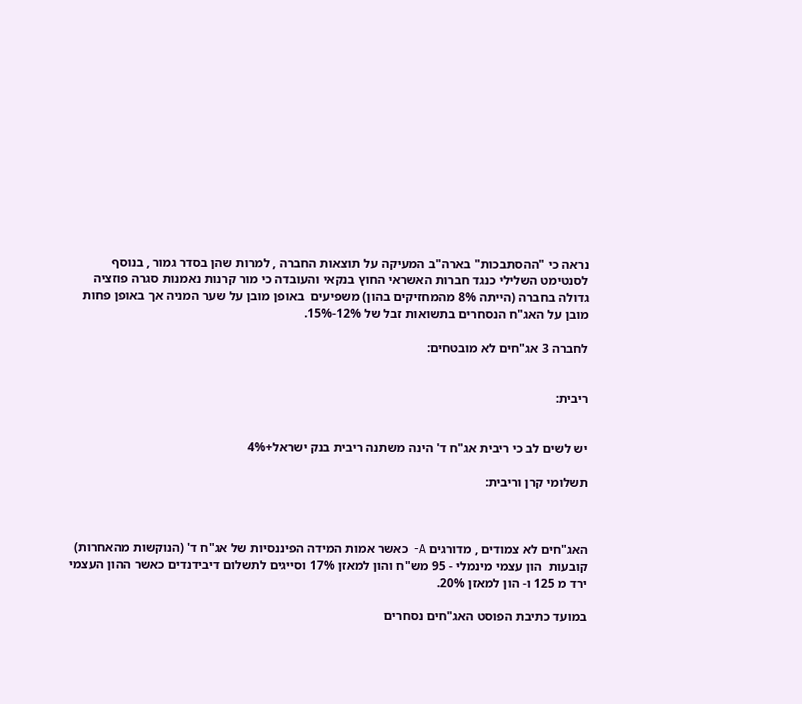נראה כי "ההסתבכות" בארה"ב המעיקה על תוצאות החברה , למרות שהן בסדר גמור , בנוסף לסנטימט השלילי כנגד חברות האשראי החוץ בנקאי והעובדה כי מור קרנות נאמנות סגרה פוזציה גדולה בחברה (הייתה 8% מהמחזיקים בהון) משפיעים  באופן מובן על שער המניה אך באופן פחות מובן על האג"ח הנסחרים בתשואות זבל של 12%-15%.

לחברה 3 אג"חים לא מובטחים:


ריבית:


יש לשים לב כי ריבית אג"ח ד' הינה משתנה ריבית בנק ישראל+4%

תשלומי קרן וריבית:



האג"חים לא צמודים , מדורגים A-  כאשר אמות המידה הפיננסיות של אג"ח ד' (הנוקשות מהאחרות)  קובעות  הון עצמי מינמלי - 95 מש"ח והון למאזן 17% וסייגים לתשלום דיבידנדים כאשר ההון העצמי ירד מ 125 ו- הון למאזן 20%.

במועד כתיבת הפוסט האג"חים נסחרים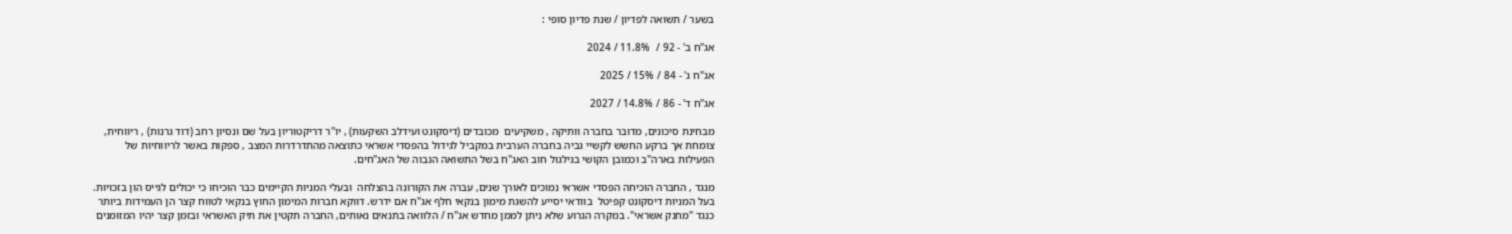בשער / תשואה לפדיון / שנת פדיון סופי :

אג"ח ב' - 92 /  11.8% / 2024

אג"ח ג' - 84 / 15% / 2025

אג"ח ד' - 86 / 14.8% / 2027

מבחינת סיכונים, מדובר בחברה וותיקה , משקיעים  מכובדים (דיסקונט ועידלב השקעות) , יו"ר דריקטוריון בעל שם ונסיון רחב (דוד גרנות) , ריווחית, צומחת אך ברקע החשש לקשיי גביה בחברה הערבית במקביל לגידול בהפסדי אשראי כתוצאה מהתדרדרות המצב , ספקות באשר לריווחיות של הפעילות בארה"ב וכמובן הקושי בגילגול חוב האג"ח בשל התשואה הגבוה של האג"חים.

מנגד , החברה הוכיחה הפסדי אשראי נמוכים לאורך שנים, עברה את הקורונה בהצלחה  ובעלי המניות הקיימים כבר הוכיחו כי יכולים לגייס הון בזכויות. בעל המניות דיסקונט קפיטל  בוודאי יסייע להשגת מימון בנקאי חלף אג"ח אם ידרש. דווקא חברות המימון החוץ בנקאי לטווח קצר הן העמידות ביותר כנגד "מחנק אשראי". במקרה הגרוע שלא ניתן לממן מחדש אג"ח / הלוואה בתנאים נאותים, החברה תקטין את תיק האשראי ובזמן קצר יהיו המזומנים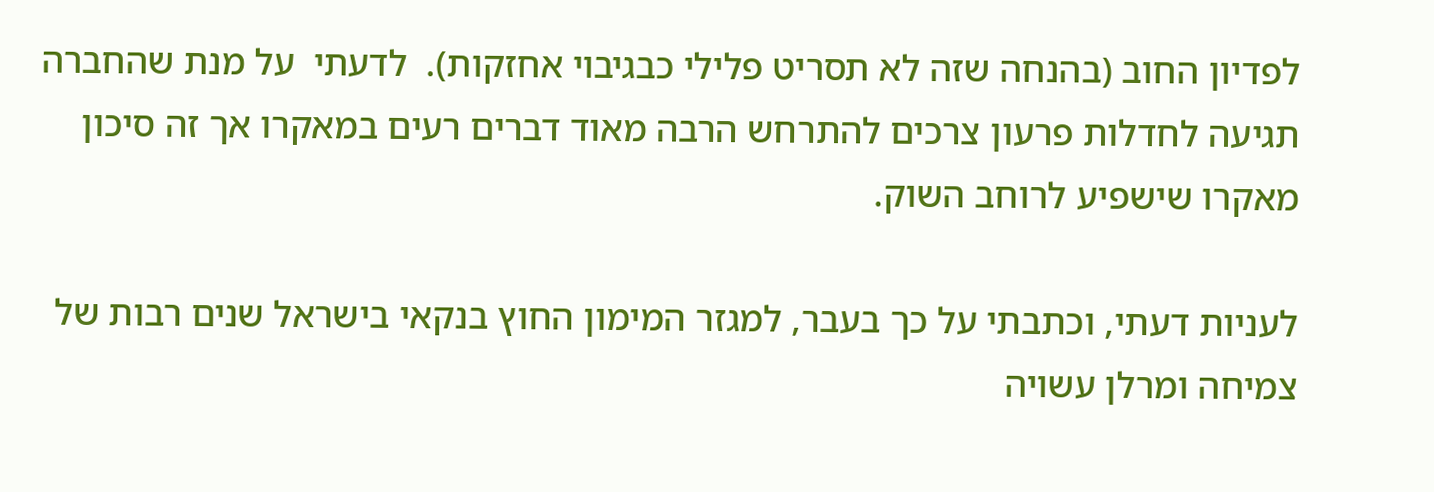לפדיון החוב (בהנחה שזה לא תסריט פלילי כבגיבוי אחזקות).  לדעתי  על מנת שהחברה תגיעה לחדלות פרעון צרכים להתרחש הרבה מאוד דברים רעים במאקרו אך זה סיכון מאקרו שישפיע לרוחב השוק.

לעניות דעתי, וכתבתי על כך בעבר, למגזר המימון החוץ בנקאי בישראל שנים רבות של צמיחה ומרלן עשויה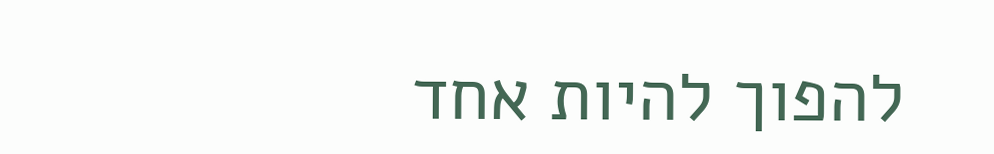להפוך להיות אחד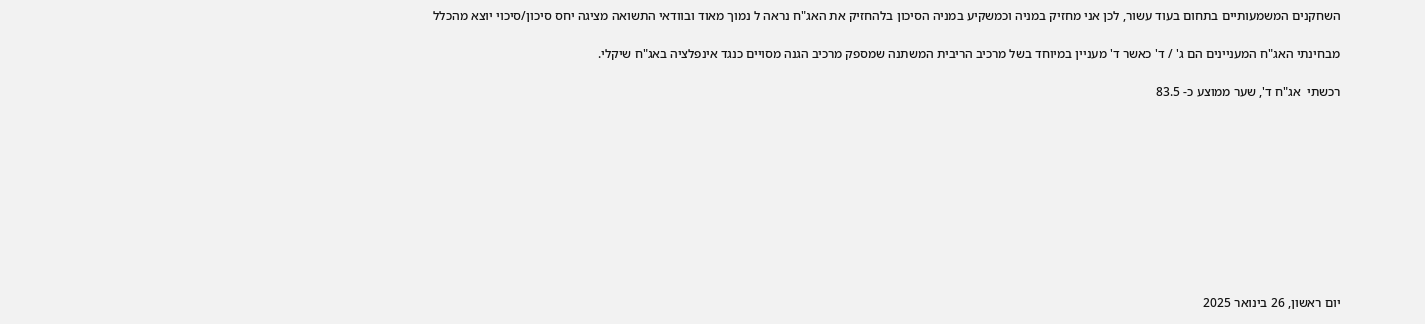השחקנים המשמעותיים בתחום בעוד עשור, לכן אני מחזיק במניה וכמשקיע במניה הסיכון בלהחזיק את האג"ח נראה ל נמוך מאוד ובוודאי התשואה מציגה יחס סיכון/סיכוי יוצא מהכלל

מבחינתי האג"ח המעניינים הם ג' / ד' כאשר ד' מעניין במיוחד בשל מרכיב הריבית המשתנה שמספק מרכיב הגנה מסויים כנגד אינפלציה באג"ח שיקלי.

רכשתי  אג"ח ד', שער ממוצע כ- 83.5










יום ראשון, 26 בינואר 2025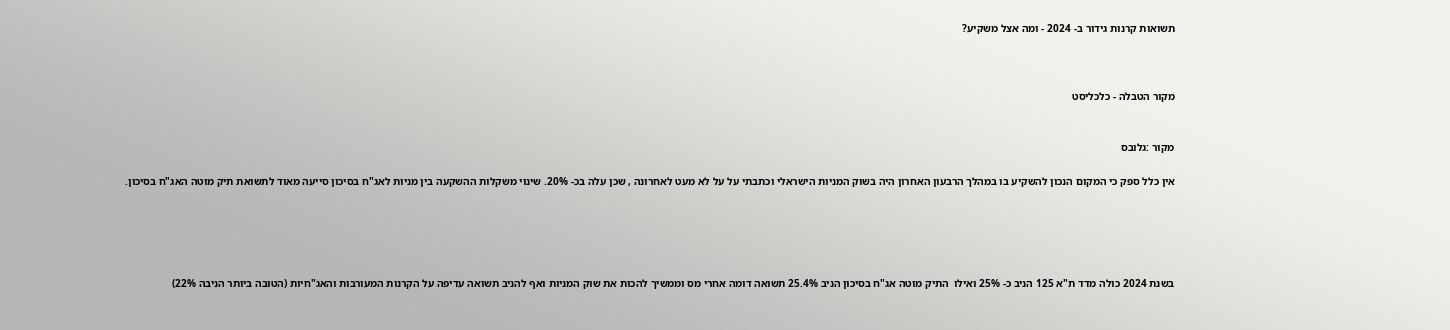תשואות קרנות גידור ב- 2024 - ומה אצל משקיע?



מקור הטבלה - כלכליסט


מקור :גלובס

אין כלל ספק כי המקום הנכון להשקיע בו במהלך הרבעון האחרון היה בשוק המניות הישראלי וכתבתי על על לא מעט לאחרונה , שכן עלה בכ- 20%. שינוי משקלות ההשקעה בין מניות לאג"ח בסיכון סייעה מאוד לתשואת תיק מוטה האג"ח בסיכון.





בשנת 2024 כולה מדד ת"א 125 הניב כ- 25% ואילו  התיק מוטה אג"ח בסיכון הניב 25.4% תשואה דומה אחרי מס וממשיך להכות את שוק המניות ואף להניב תשואה עדיפה על הקרנות המעורבות והאג"חיות (הטובה ביותר הניבה 22%)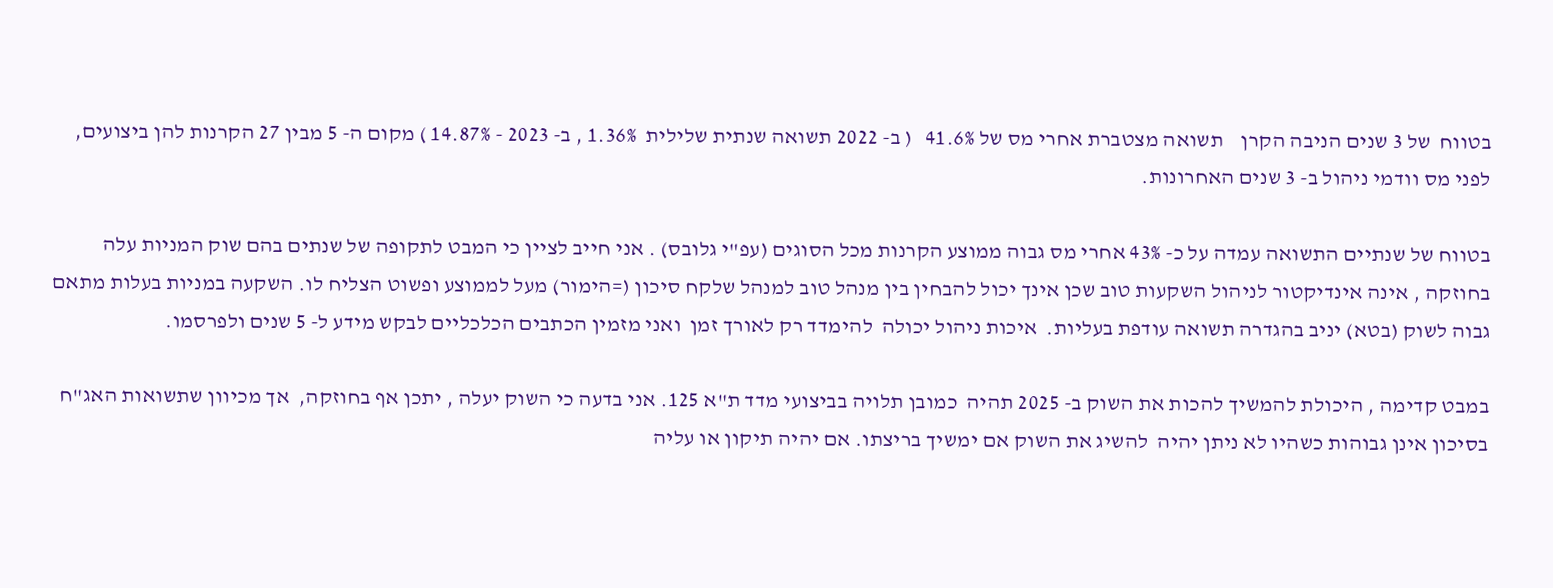בטווח  של 3 שנים הניבה הקרן    תשואה מצטברת אחרי מס של 41.6%   ( ב- 2022 תשואה שנתית שלילית  1.36% , ב- 2023 - 14.87% ) מקום ה- 5 מבין 27 הקרנות להן ביצועים, לפני מס וודמי ניהול ב- 3 שנים האחרונות.

בטווח של שנתיים התשואה עמדה על כ- 43% אחרי מס גבוה ממוצע הקרנות מכל הסוגים (עפ"י גלובס) . אני חייב לציין כי המבט לתקופה של שנתים בהם שוק המניות עלה בחוזקה , אינה אינדיקטור לניהול השקעות טוב שכן אינך יכול להבחין בין מנהל טוב למנהל שלקח סיכון (=הימור) מעל לממוצע ופשוט הצליח לו. השקעה במניות בעלות מתאם גבוה לשוק (בטא) יניב בהגדרה תשואה עודפת בעליות.  איכות ניהול יכולה  להימדד רק לאורך זמן  ואני מזמין הכתבים הכלכליים לבקש מידע ל- 5 שנים ולפרסמו.

במבט קדימה , היכולת להמשיך להכות את השוק ב- 2025 תהיה  כמובן תלויה בביצועי מדד ת"א 125. אני בדעה כי השוק יעלה , יתכן אף בחוזקה,  אך מכיוון שתשואות האג"ח בסיכון אינן גבוהות כשהיו לא ניתן יהיה  להשיג את השוק אם ימשיך בריצתו. אם יהיה תיקון או עליה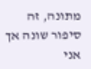מתונה, זה סיפור שונה אך אני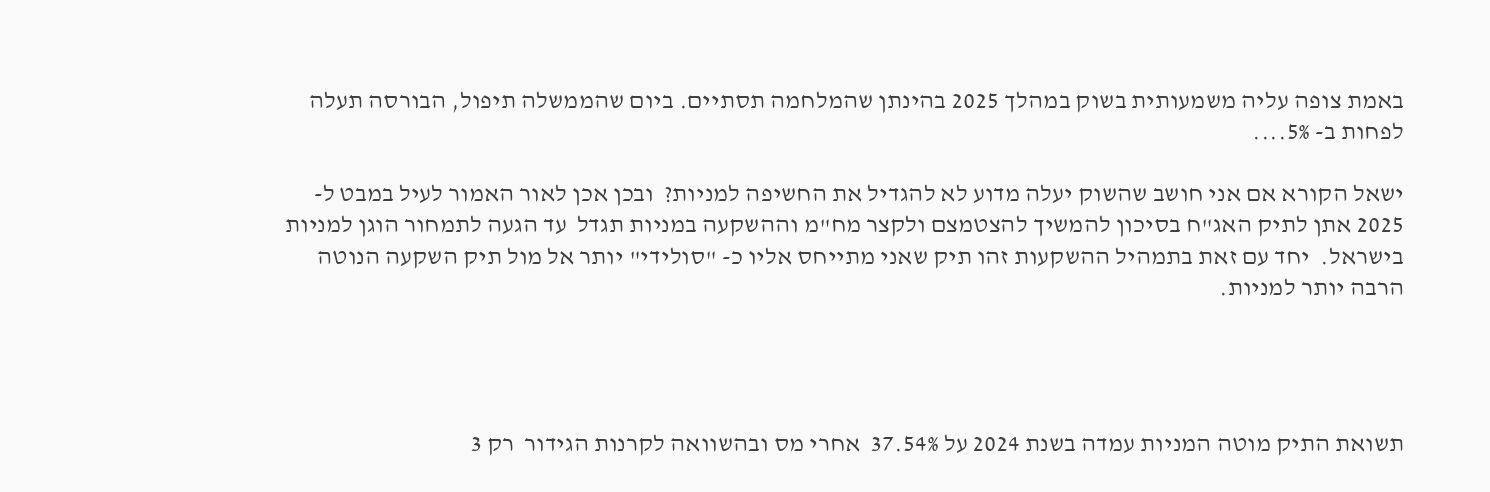באמת צופה עליה משמעותית בשוק במהלך 2025 בהינתן שהמלחמה תסתיים. ביום שהממשלה תיפול, הבורסה תעלה לפחות ב- 5%....

ישאל הקורא אם אני חושב שהשוק יעלה מדוע לא להגדיל את החשיפה למניות?  ובכן אכן לאור האמור לעיל במבט ל- 2025 אתן לתיק האג"ח בסיכון להמשיך להצטמצם ולקצר מח"מ וההשקעה במניות תגדל  עד הגעה לתמחור הוגן למניות בישראל.  יחד עם זאת בתמהיל ההשקעות זהו תיק שאני מתייחס אליו כ- "סולידי" יותר אל מול תיק השקעה הנוטה הרבה יותר למניות.




תשואת התיק מוטה המניות עמדה בשנת 2024 על 37.54%  אחרי מס ובהשוואה לקרנות הגידור  רק 3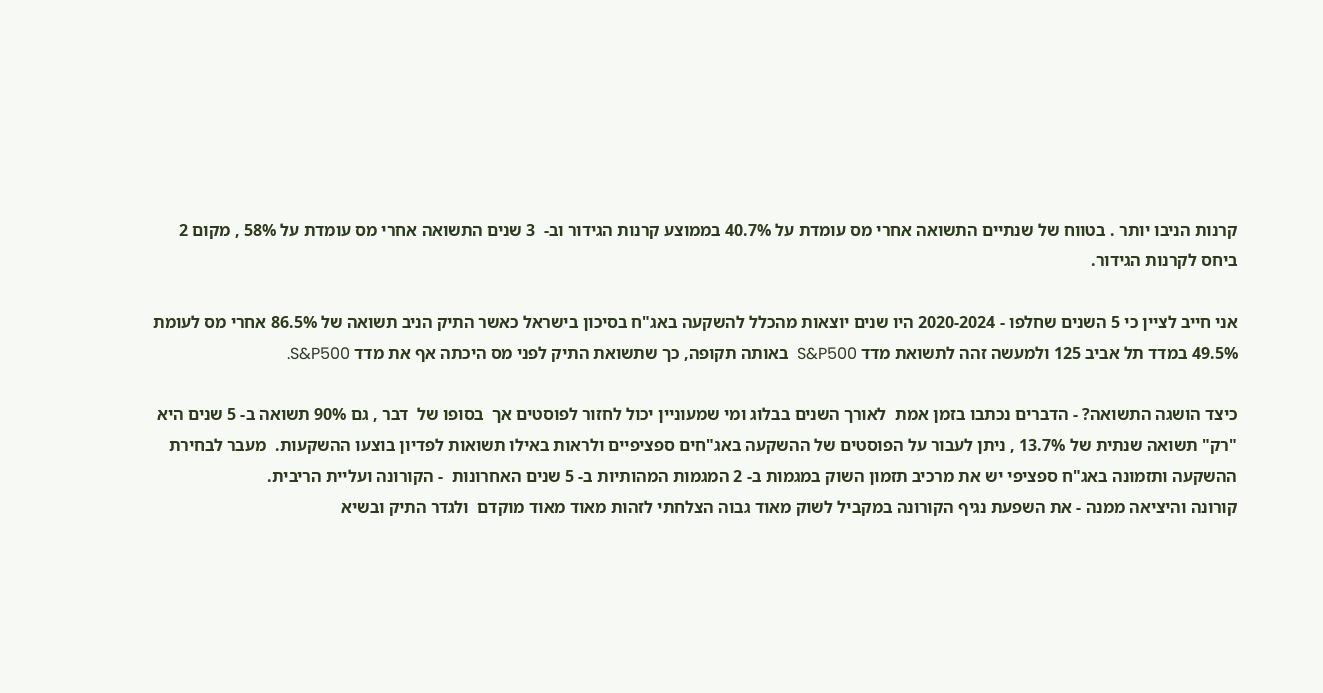קרנות הניבו יותר . בטווח של שנתיים התשואה אחרי מס עומדת על 40.7% בממוצע קרנות הגידור וב-  3 שנים התשואה אחרי מס עומדת על 58% , מקום 2 ביחס לקרנות הגידור.

אני חייב לציין כי 5 השנים שחלפו - 2020-2024 היו שנים יוצאות מהכלל להשקעה באג"ח בסיכון בישראל כאשר התיק הניב תשואה של 86.5% אחרי מס לעומת 49.5% במדד תל אביב 125 ולמעשה זהה לתשואת מדד S&P500  באותה תקופה, כך שתשואת התיק לפני מס היכתה אף את מדד S&P500.

כיצד הושגה התשואה? - הדברים נכתבו בזמן אמת  לאורך השנים בבלוג ומי שמעוניין יכול לחזור לפוסטים אך  בסופו של  דבר , גם 90% תשואה ב- 5 שנים היא "רק" תשואה שנתית של 13.7% , ניתן לעבור על הפוסטים של ההשקעה באג"חים ספציפיים ולראות באילו תשואות לפדיון בוצעו ההשקעות.  מעבר לבחירת ההשקעה ותזמונה באג"ח ספציפי יש את מרכיב תזמון השוק במגמות ב- 2 המגמות המהותיות ב- 5 שנים האחרונות  - הקורונה ועליית הריבית.
קורונה והיציאה ממנה - את השפעת נגיף הקורונה במקביל לשוק מאוד גבוה הצלחתי לזהות מאוד מאוד מוקדם  ולגדר התיק ובשיא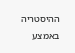ההיסטריה באמצע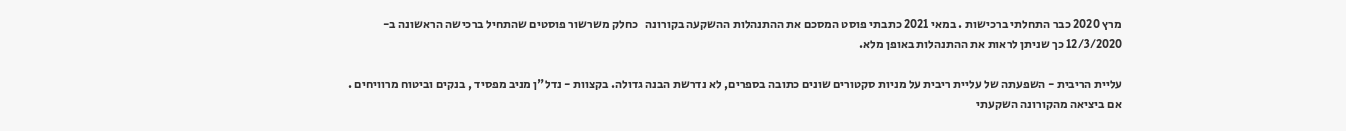מרץ 2020 כבר התחלתי ברכישות . במאי 2021 כתבתי פוסט המסכם את ההתנהלות ההשקעה בקורונה   כחלק משרשור פוסטים שהתחיל ברכישה הראשונה ב- 12/3/2020 כך שניתן לראות את ההתנהלות באופן מלא.

עליית הריבית - השפעתה של עליית ריבית על מניות סקטורים שונים כתובה בספרים, לא נדרשת הבנה גדולה. בקצוות - נדל"ן מניב מפסיד , בנקים וביטוח מרוויחים . אם ביציאה מהקורונה השקעתי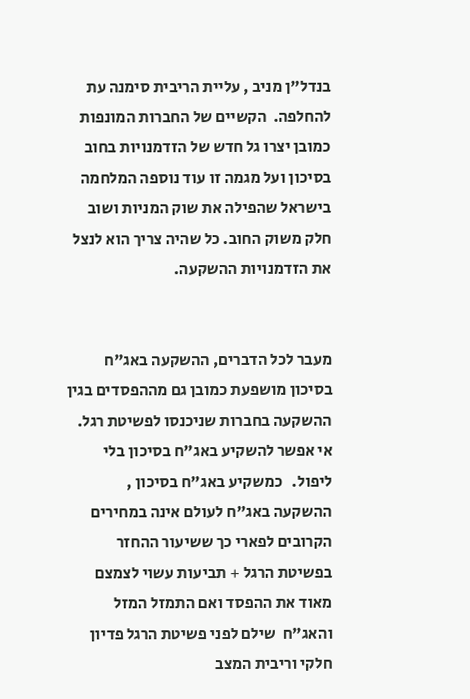בנדל"ן מניב , עליית הריבית סימנה עת להחלפה.  הקשיים של החברות המונפות כמובן יצרו גל חדש של הזדמנויות בחוב בסיכון ועל מגמה זו עוד נוספה המלחמה בישראל שהפילה את שוק המניות ושוב חלק משוק החוב. כל שהיה צריך הוא לנצל את הזדמנויות ההשקעה.


מעבר לכל הדברים, ההשקעה באג"ח בסיכון מושפעת כמובן גם מההפסדים בגין ההשקעה בחברות שניכנסו לפשיטת רגל. אי אפשר להשקיע באג"ח בסיכון בלי ליפול.   כמשקיע באג"ח בסיכון , ההשקעה באג"ח לעולם אינה במחירים הקרובים לפארי כך ששיעור ההחזר  בפשיטת הרגל + תביעות עשוי לצמצם מאוד את ההפסד ואם התמזל המזל והאג"ח  שילם לפני פשיטת הרגל פדיון חלקי וריבית המצב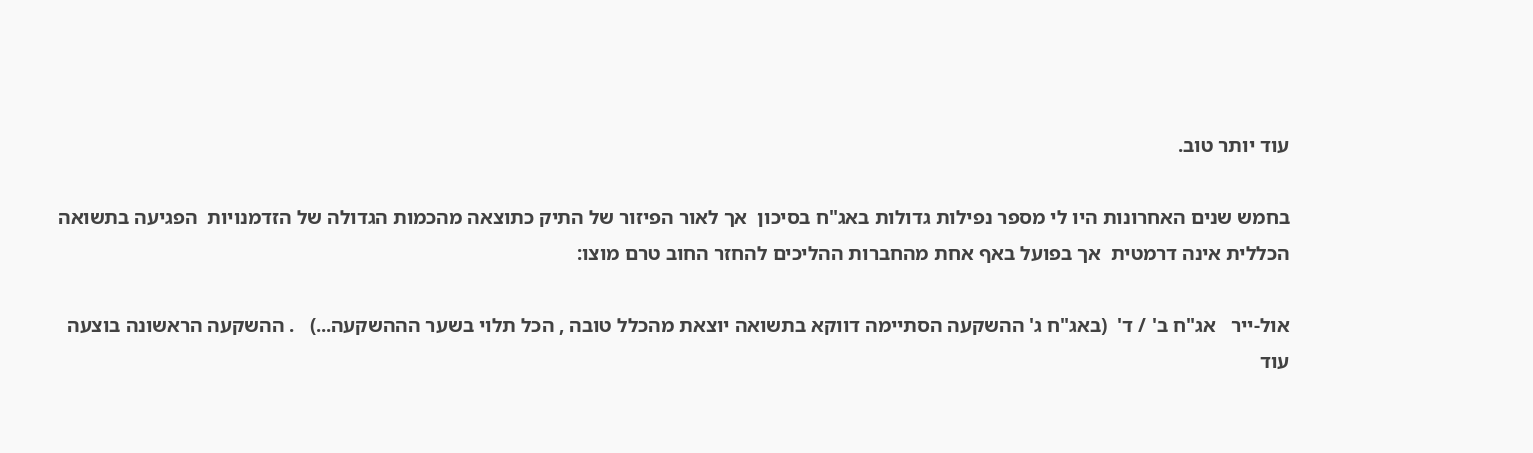עוד יותר טוב.

בחמש שנים האחרונות היו לי מספר נפילות גדולות באג"ח בסיכון  אך לאור הפיזור של התיק כתוצאה מהכמות הגדולה של הזדמנויות  הפגיעה בתשואה הכללית אינה דרמטית  אך בפועל באף אחת מהחברות ההליכים להחזר החוב טרם מוצו:

אול-ייר   אג"ח ב' / ד'  (באג"ח ג' ההשקעה הסתיימה דווקא בתשואה יוצאת מהכלל טובה , הכל תלוי בשער הההשקעה...)   . ההשקעה הראשונה בוצעה עוד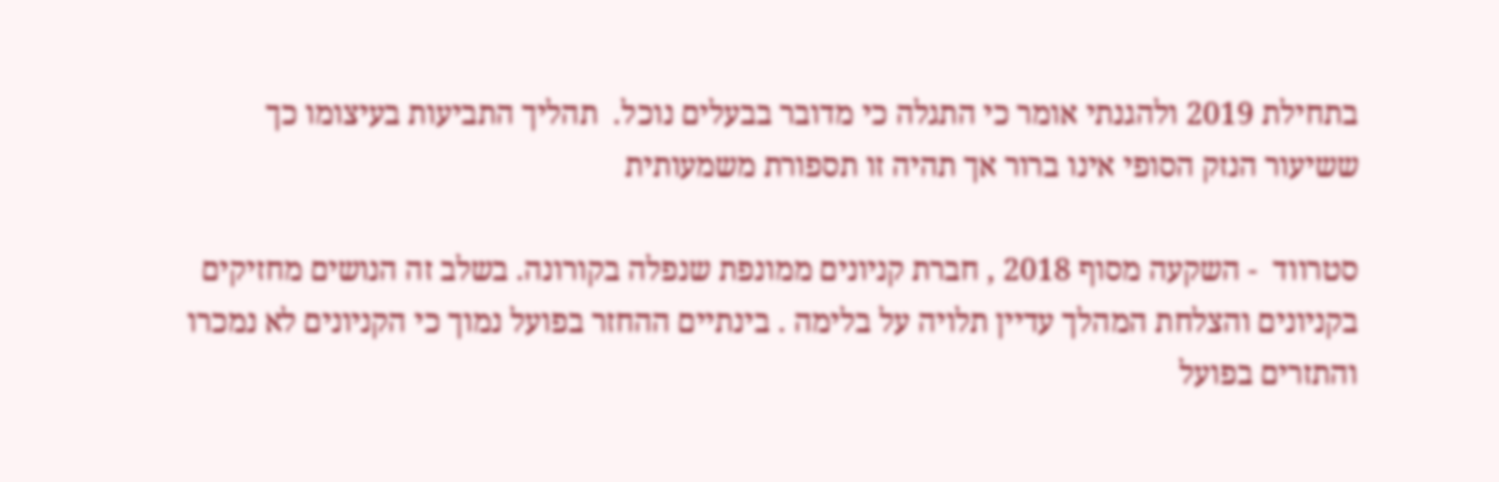בתחילת 2019 ולהגנתי אומר כי התגלה כי מדובר בבעלים נוכל.  תהליך התביעות בעיצומו כך ששיעור הנזק הסופי אינו ברור אך תהיה זו תספורת משמעותית

סטרווד  - השקעה מסוף 2018 , חברת קניונים ממונפת שנפלה בקורונה. בשלב זה הנושים מחזיקים בקניונים והצלחת המהלך עדיין תלויה על בלימה . בינתיים ההחזר בפועל נמוך כי הקניונים לא נמכרו והתזרים בפועל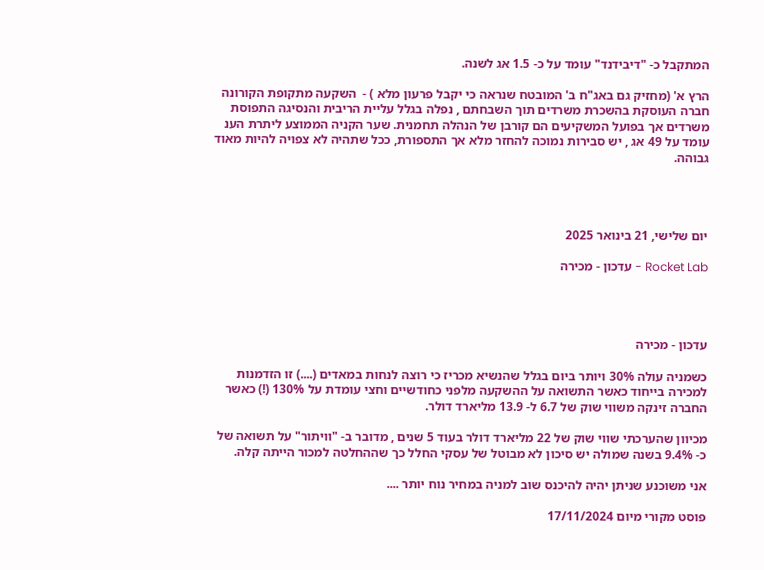המתקבל כ- "דיבידנד" עומד על כ- 1.5 אג לשנה.

הרץ א' (מחזיק גם באג"ח ב' המובטח שנראה כי יקבל פרעון מלא ) -  השקעה מתקופת הקורונה חברה העוסקת בהשכרת משרדים תוך השבחתם , נפלה בגלל עליית הריבית והנסיגה התפוסת משרדים אך בפועל המשקיעים הם קורבן של הנהלה תחמנית. שער הקניה הממוצע ליתרת הענ עומד על 49 אג , יש סבירות נמוכה להחזר מלא אך התספורת, ככל שתהיה לא צפויה להיות מאוד גבוהה.




יום שלישי, 21 בינואר 2025

Rocket Lab - עדכון - מכירה




עדכון - מכירה

כשמניה עולה 30% ויותר ביום בגלל שהנשיא מכריז כי רוצה לנחות במאדים (....) זו הזדמנות למכירה בייחוד כאשר התשואה על ההשקעה מלפני כחודשיים וחצי עומדת על 130% (!) כאשר החברה זינקה משווי שוק של 6.7 ל- 13.9 מליארד דולר.

מכיוון שהערכתי שווי שוק של 22 מליארד דולר בעוד 5 שנים , מדובר ב- "וויתור" על תשואה של כ- 9.4% בשנה שמולה יש סיכון לא מבוטל של עסקי החלל כך שההחלטה למכור הייתה קלה.

אני משוכנע שניתן יהיה להיכנס שוב למניה במחיר נוח יותר ....

פוסט מקורי מיום 17/11/2024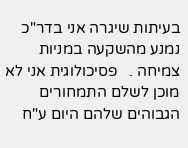בעיתות שיגרה אני בדר"כ נמנע מהשקעה במניות צמיחה .   פסיכולוגית אני לא מוכן לשלם התמחורים הגבוהים שלהם היום ע"ח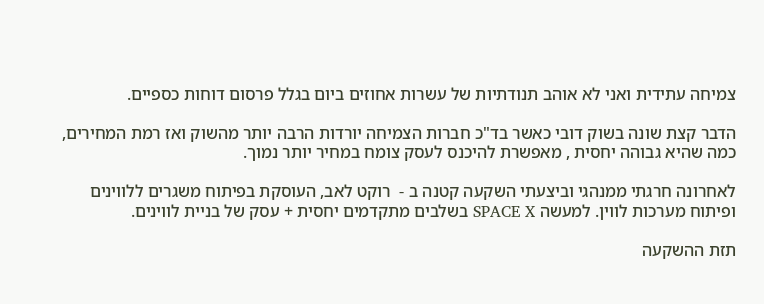צמיחה עתידית ואני לא אוהב תנודתיות של עשרות אחוזים ביום בגלל פרסום דוחות כספיים.

הדבר קצת שונה בשוק דובי כאשר בד"כ חברות הצמיחה יורדות הרבה יותר מהשוק ואז רמת המחירים, כמה שהיא גבוהה יחסית , מאפשרת להיכנס לעסק צומח במחיר יותר נמוך.

לאחרונה חרגתי ממנהגי וביצעתי השקעה קטנה ב -  רוקט לאב, העוסקת בפיתוח משגרים ללווינים ופיתוח מערכות לווין. למעשה SPACE X בשלבים מתקדמים יחסית + עסק של בניית לווינים.

תזת ההשקעה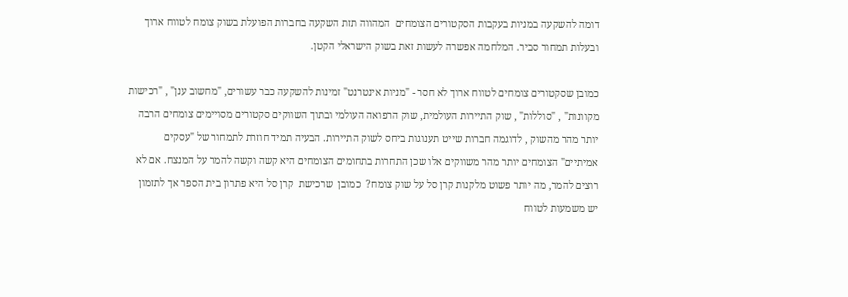דומה להשקעה במניות בעקבות הסקטורים הצומחים  המהווה תזת השקעה בחברות הפועלת בשוק צומח לטווח ארוך ובעלות תמחור סביר. המלחמה אפשרה לעשות זאת בשוק הישראלי הקטן.

כמובן שסקטורים צומחים לטווח ארוך לא חסר - "מניות אינטרנט" זמינות להשקעה כבר עשורים, "מחשוב ענן" , "רכישות מקוונות" , "סוללות" , שוק התיירות העולמית, שוק הרפואה העולמי ובתוך השווקים סקטורים מסויימים צומחים הרבה יותר מהר מהשוק , לדוגמה חברות שייט תענוגות ביחס לשוק התיירות. הבעיה תמיד חוזרת לתמחור של "עסקים אמיתיים" הצומחים יותר מהר משווקים אלו שכן התחרות בתחומים הצומחים היא קשה וקשה להמר על המנצח. אם לא רוצים להמר, מה יותר פשוט מלקנות קרן סל על שוק צומח?  כמובן  שרכישת  קרן סל היא פתרון בית הספר אך לתזמון יש משמעות לטווח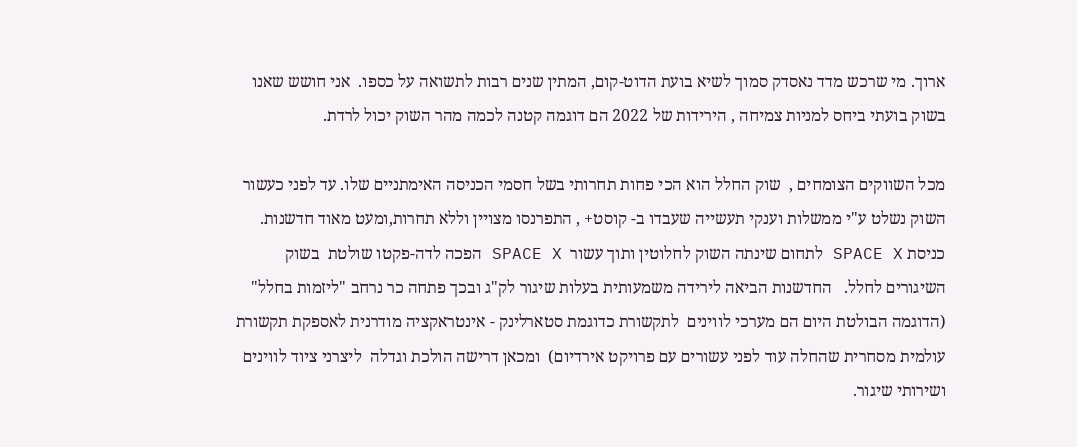ארוך. מי שרכש מדד נאסדק סמוך לשיא בועת הדוט-קום, המתין שנים רבות לתשואה על כספו.  אני חושש שאנו בשוק בועתי ביחס למניות צמיחה , הירידות של 2022 הם דוגמה קטנה לכמה מהר השוק יכול לרדת.

מכל השווקים הצומחים ,  שוק החלל הוא הכי פחות תחרותי בשל חסמי הכניסה האימתניים שלו. עד לפני כעשור השוק נשלט ע"י ממשלות וענקי תעשייה שעבדו ב- קוסט+ , התפרנסו מצויין וללא תחרות,ומעט מאוד חדשנות. כניסת SPACE X לתחום שינתה השוק לחלוטין ותוך עשור  SPACE X הפכה לדה-פקטו שולטת  בשוק השיגורים לחלל.   החדשנות הביאה לירידה משמעותית בעלות שיגור לק"ג ובכך פתחה כר נרחב "ליזמות בחלל" (הדוגמה הבולטת היום הם מערכי לווינים  לתקשורת כדוגמת סטארלינק - אינטראקציה מודרנית לאספקת תקשורת עולמית מסחרית שהחלה עוד לפני עשורים עם פרויקט אירדיום)  ומכאן דרישה הולכת וגדלה  ליצרני ציוד לווינים ושירותי שיגור.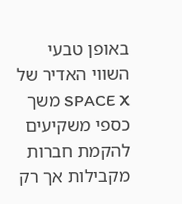באופן טבעי השווי האדיר של SPACE X משך כספי משקיעים להקמת חברות מקבילות אך רק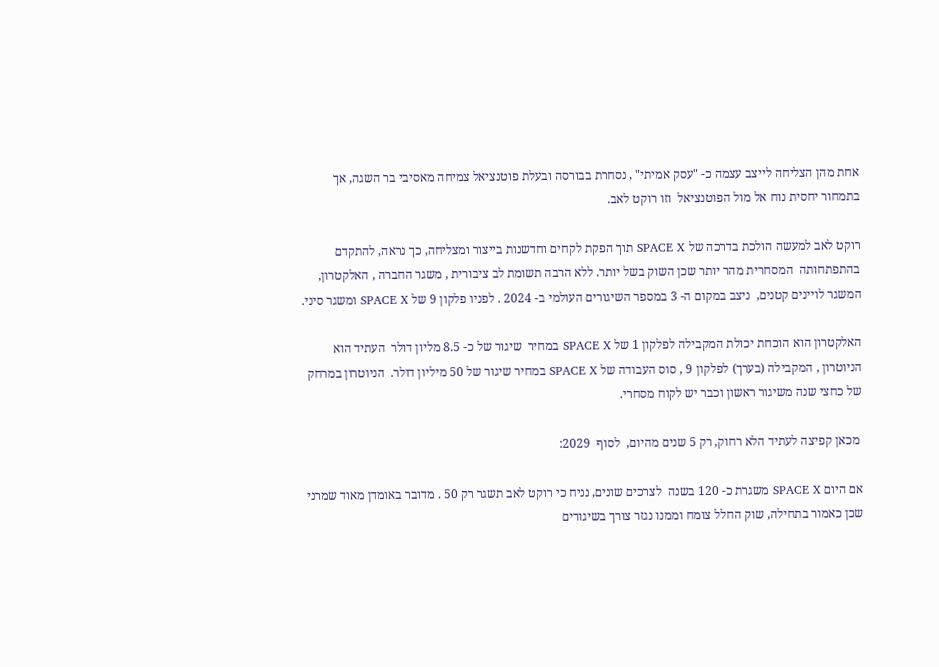אחת מהן הצליחה לייצב עצמה כ- "עסק אמיתי" , נסחרת בבורסה ובעלת פוטנציאל צמיחה מאסיבי בר השגה, אך בתמחור יחסית נוח אל מול הפוטנציאל  וזו רוקט לאב.

רוקט לאב למעשה הולכת בדרכה של SPACE X תוך הפקת לקחים וחדשנות בייצור ומצליחה, כך נראה, להתקדם בהתפתחותה  המסחרית מהר יותר שכן השוק בשל יותר. ללא הרבה תשומת לב ציבורית , משגר החברה , האלקטרון, המשגר לויינים קטנים,  ניצב במקום ה- 3 במספר השיגורים העולמי ב- 2024 . לפניו פלקון 9 של SPACE X ומשגר סיני.

האלקטרון הוא הוכחת יכולת המקבילה לפלקון 1 של SPACE X במחיר  שיגור של כ- 8.5 מליון דולר  העתיד הוא הניוטרון , המקבילה (בערך) לפלקון 9 , סוס העבודה של SPACE X במחיר שיגור של 50 מיליון דולר.  הניוטרון במרחק של כחצי שנה משיגור ראשון וכבר יש לקוח מסחרי.

 מכאן קפיצה לעתיד הלא רחוק, רק 5 שנים מהיום,  לסוף  2029:

אם היום SPACE X משגרת כ- 120 בשנה  לצרכים שונים, נניח כי רוקט לאב תשגר רק 50 . מדובר באומדן מאוד שמרני שכן כאמור בתחילה, שוק החלל צומח וממנו נגזר צורך בשיגורים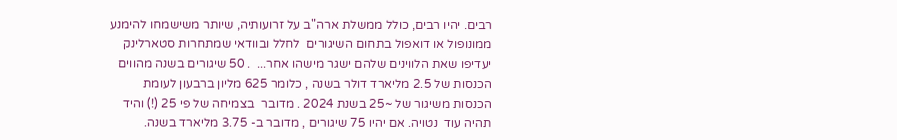רבים. יהיו רבים, כולל ממשלת ארה"ב על זרועותיה, שיותר משישמחו להימנע ממונופול או דואפול בתחום השיגורים  לחלל ובוודאי שמתחרות סטארלינק יעדיפו שאת הלווינים שלהם ישגר מישהו אחר...  . 50 שיגורים בשנה מהווים הכנסות של 2.5 מליארד דולר בשנה , כלומר 625 מליון ברבעון לעומת הכנסות משיגור של ~25 בשנת 2024 . מדובר  בצמיחה של פי 25 (!) והיד תהיה עוד  נטויה. אם יהיו 75 שיגורים , מדובר ב- 3.75 מליארד בשנה.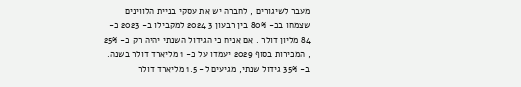מעבר לשיגורים , לחברה יש את עסקי בניית הלווינים שצמחו בכ- 80% בין רבעון 3 2024 למקבילו ב- 2023 כ- 84 מליון דולר . אם אניח כי הגידול השנתי יהיה רק כ- 25%  , המכירות בסוף 2029 יעמדו על כ- 1 מליארד דולר בשנה. ב- 35% גידול שנתי, מגיעים ל- 1.5 מליארד דולר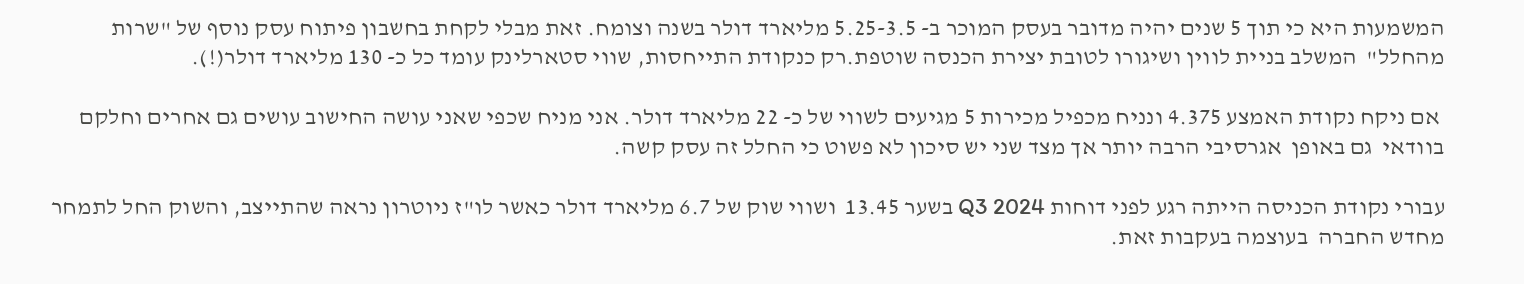המשמעות היא כי תוך 5 שנים יהיה מדובר בעסק המוכר ב- 5.25-3.5 מליארד דולר בשנה וצומח. זאת מבלי לקחת בחשבון פיתוח עסק נוסף של "שרות מהחלל"  המשלב בניית לווין ושיגורו לטובת יצירת הכנסה שוטפת.רק כנקודת התייחסות, שווי סטארלינק עומד כל כ- 130 מליארד דולר(!).

 אם ניקח נקודת האמצע 4.375 ונניח מכפיל מכירות 5 מגיעים לשווי של כ- 22 מליארד דולר. אני מניח שכפי שאני עושה החישוב עושים גם אחרים וחלקם בוודאי  גם באופן  אגרסיבי הרבה יותר אך מצד שני יש סיכון לא פשוט כי החלל זה עסק קשה.

עבורי נקודת הכניסה הייתה רגע לפני דוחות Q3 2024 בשער 13.45  ושווי שוק של 6.7 מליארד דולר כאשר לו"ז ניוטרון נראה שהתייצב, והשוק החל לתמחר מחדש החברה  בעוצמה בעקבות זאת.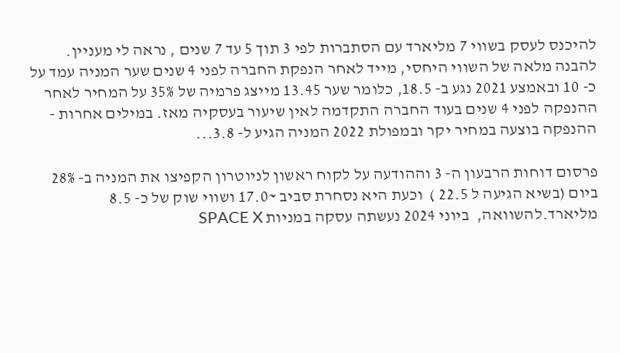להיכנס לעסק בשווי 7 מליארד עם הסתברות לפי 3 תוך 5 עד 7 שנים , נראה לי מעניין.  להבנה מלאה של השווי היחסי, מייד לאחר הנפקת החברה לפני 4 שנים שער המניה עמד על כ- 10 ובאמצע 2021 נגע ב- 18.5, כלומר שער 13.45 מייצג פרמיה של 35% על המחיר לאחר ההנפקה לפני 4 שנים בעוד החברה התקדמה לאין שיעור בעסקיה מאז. במילים אחרות - ההנפקה בוצעה במחיר יקר ובמפולת 2022 המניה הגיע ל- 3.8...

פרסום דוחות הרבעון ה- 3 וההודעה על לקוח ראשון לניוטרון הקפיצו את המניה ב- 28% ביום (בשיא הגיעה ל 22.5 )  וכעת היא נסחרת סביב ~17.0 ושווי שוק של כ- 8.5  מליארד.להשוואה,  ביוני 2024 נעשתה עסקה במניות SPACE X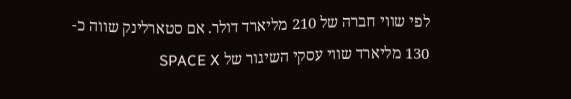לפי שווי חברה של 210 מליארד דולר. אם סטארלינק שווה כ- 130 מליארד שווי עסקי השיגור של SPACE X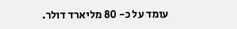עומד על כ- 80 מליארד דולר.